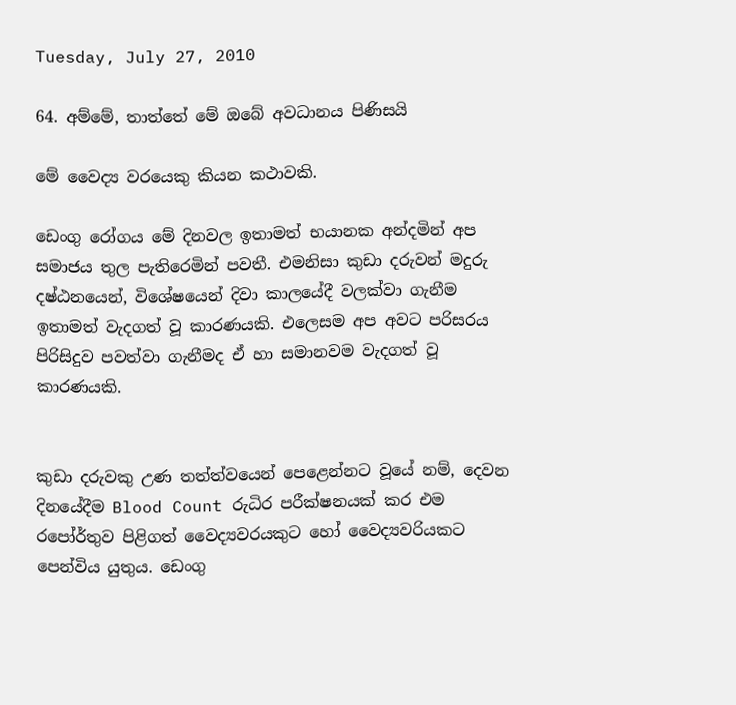Tuesday, July 27, 2010

64. අම්මේ, තාත්තේ මේ ඔබේ අවධානය පිණිසයි

මේ වෛද්‍ය වරයෙකු කියන කථාවකි.

ඩෙංගු රෝගය මේ දිනවල ඉතාමත් භයානක අන්දමින් අප සමාජය තුල පැතිරෙමින් පවතී. එමනිසා කුඩා දරුවන් මදුරු දෂ්ඨනයෙන්, විශේෂයෙන් දිවා කාලයේදී වලක්වා ගැනීම ඉතාමත් වැදගත් වූ කාරණයකි. එලෙසම අප අවට පරිසරය පිරිසිදුව පවත්වා ගැනීමද ඒ හා සමානවම වැදගත් වූ කාරණයකි.


කුඩා දරුවකු උණ තත්ත්වයෙන් පෙළෙන්නට වූයේ නම්, දෙවන දිනයේදීම Blood Count රුධිර පරීක්ෂනයක් කර එම රපෝර්තුව පිළිගත් වෛද්‍යවරයකුට හෝ වෛද්‍යවරියකට පෙන්විය යුතුය. ඩෙංගු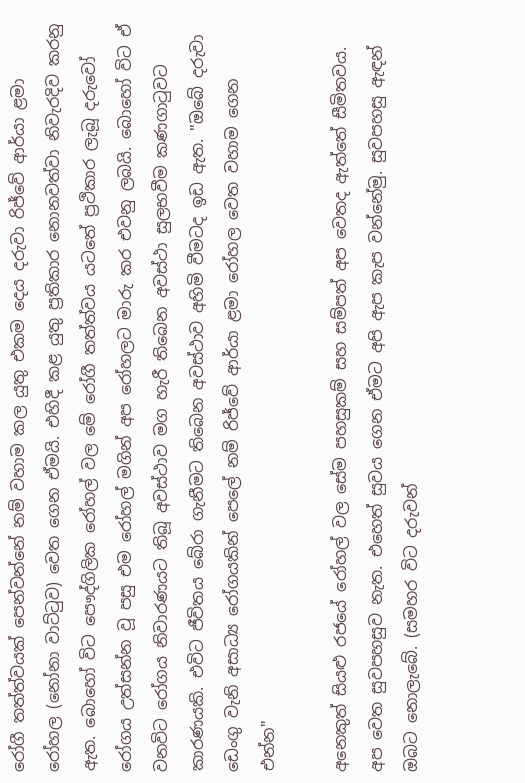රෝගී තත්ත්වයක් පෙන්වන්නේ නම් වහාම කල යුතු එකම දෙය දරුවා රිජ්වේ ආර්යා ළමා රෝහල (නෝනා වාට්ටුව) වෙත ගෙන ඒමයි. එහිදී කළ යුතු ප්‍රතිකාර නොනවත්වා නිවැරදිව කරනු ඇත. බොහෝ විට පෞද්ගිලික රෝහල් වල මේ රෝගී තත්ත්වය යටතේ ප්‍රථිකාර ලැබූ දරුවෝ රෝගය උත්සන්න වූ පසු එම රෝහල් මගින් අප රෝහලට මාරු කර එවනු ලබයි. බොහෝ විට ඒ වනවිට රෝගය නිවාරණයට තිබූ අවස්ථාව මග හැරී තිබෙන අවස්ථා සුලභවීම කණගාටුවට කාරණයකි. එවිට ජීවිතය බේරා ගැනීමට තිබෙන අවස්ථාව අහිමි වීමටද ඉඩ ඇත. "ඔබේ දරුවා ඩෙංගු වැනි අසාධ්‍ය රෝගයකින් පෙලේ නම් රිජ්වේ ආර්යා ළමා රෝහල වෙත වහාම ගෙන එන්න"

අනෙකුත් සියළු රජයේ රෝහල් වල සේම පහසුකම් සහ සම්පත් අප වෙතද ඇත්තේ සීමිතවය. අප වෙත සුවපහසුව නැත. එහෙත් සුවය ගෙන ඒමට අපි ඇප කැප වන්නේමු. සුවපහසු ඇඳන් ඔබට නොලැබේ. (සමහර විට දරුවන්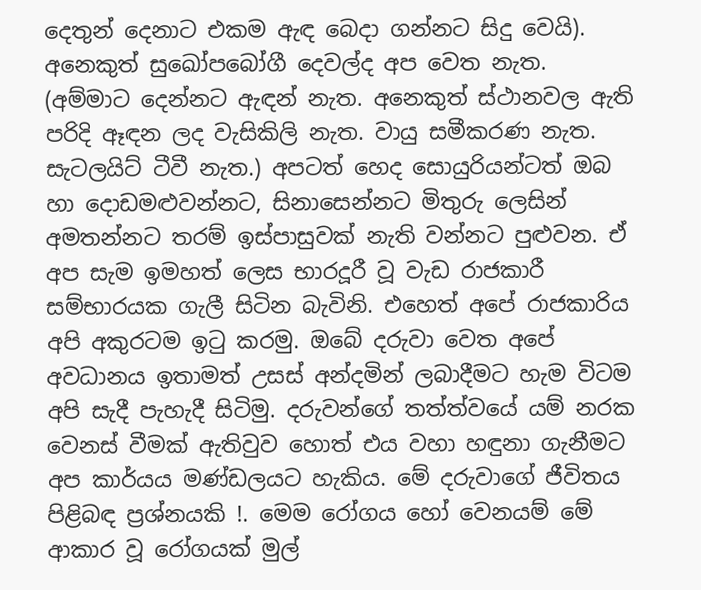දෙතුන් දෙනාට එකම ඇඳ බෙදා ගන්නට සිදු වෙයි). අනෙකුත් සුඛෝපබෝගී දෙවල්ද අප වෙත නැත. (අම්මාට දෙන්නට ඇඳන් නැත. අනෙකුත් ස්ථානවල ඇති පරිදි ඈඳන ලද වැසිකිලි නැත. වායු සමීකරණ නැත. සැටලයිට් ටීවී නැත.) අපටත් හෙද සොයුරියන්ටත් ඔබ හා දොඩමළුවන්නට, සිනාසෙන්නට මිතුරු ලෙසින් අමතන්නට තරම් ඉස්පාසුවක් නැති වන්නට පුළුවන. ඒ අප සැම ඉමහත් ලෙස භාරදූරී වූ වැඩ රාජකාරී සම්භාරයක ගැලී සිටින බැවිනි. එහෙත් අපේ රාජකාරිය අපි අකුරටම ඉටු කරමු. ඔබේ දරුවා වෙත අපේ අවධානය ඉතාමත් උසස් අන්දමින් ලබාදීමට හැම විටම අපි සැදී පැහැදී සිටිමු. දරුවන්ගේ තත්ත්වයේ යම් නරක වෙනස් වීමක් ඇතිවුව හොත් එය වහා හඳුනා ගැනීමට අප කාර්යය මණ්ඩලයට හැකිය. මේ දරුවාගේ ජීවිතය පිළිබඳ ප්‍රශ්නයකි !. මෙම රෝගය හෝ වෙනයම් මේ ආකාර වූ රෝගයක් මුල්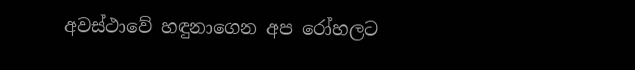අවස්ථාවේ හඳුනාගෙන අප රෝහලට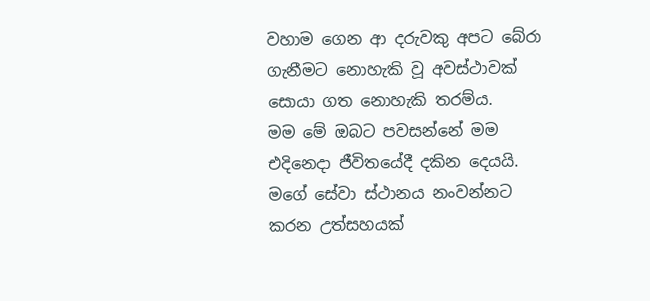වහාම ගෙන ආ දරුවකු අපට බේරා ගැනීමට නොහැකි වූ අවස්ථාවක් සොයා ගත නොහැකි තරම්ය.
මම මේ ඔබට පවසන්නේ මම එදිනෙදා ජීවිතයේදී දකින දෙයයි. මගේ සේවා ස්ථානය නංවන්නට කරන උත්සහයක්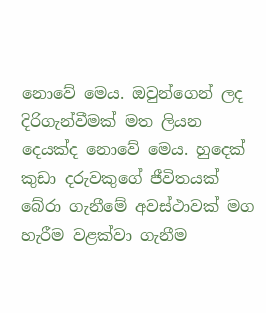නොවේ මෙය. ඔවුන්ගෙන් ලද දිරිගැන්වීමක් මත ලියන දෙයක්ද නොවේ මෙය. හුදෙක් කුඩා දරුවකුගේ ජීවිතයක් බේරා ගැනීමේ අවස්ථාවක් මග හැරීම වළක්වා ගැනීම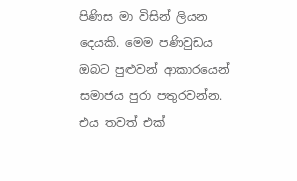පිණිස මා විසින් ලියන දෙයකි. මෙම පණිවුඩය ඔබට පුළුවන් ආකාරයෙන් සමාජය පුරා පතුරවන්න. එය තවත් එක්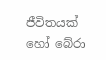ජීවිතයක් හෝ බේරා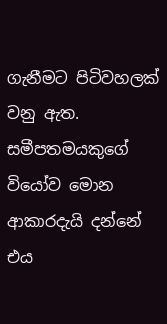ගැනීමට පිටිවහලක් වනු ඇත. සමීපතමයකුගේ වියෝව මොන ආකාරදැයි දන්නේ එය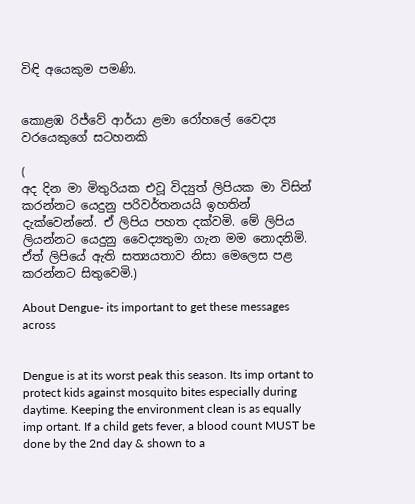විඳි අයෙකුම පමණි.


කොළඹ රිජ්වේ ආර්යා ළමා රෝහලේ වෛද්‍ය වරයෙකුගේ සටහනකි

(
අද දින මා මිතුරියක එවූ විද්‍යුත් ලිපියක මා විසින් කරන්නට යෙදුනු පරිවර්තනයයි ඉහතින් දැක්වෙන්නේ. ඒ ලිපිය පහත දක්වමි. මේ ලිපිය ලියන්නට යෙදුනු වෛද්‍යතුමා ගැන මම නොදනිමි. ඒත් ලිපියේ ඇති සත්‍යයතාව නිසා මෙලෙස පළ කරන්නට සිතුවෙමි.)

About Dengue- its important to get these messages across


Dengue is at its worst peak this season. Its imp ortant to protect kids against mosquito bites especially during daytime. Keeping the environment clean is as equally imp ortant. If a child gets fever, a blood count MUST be done by the 2nd day & shown to a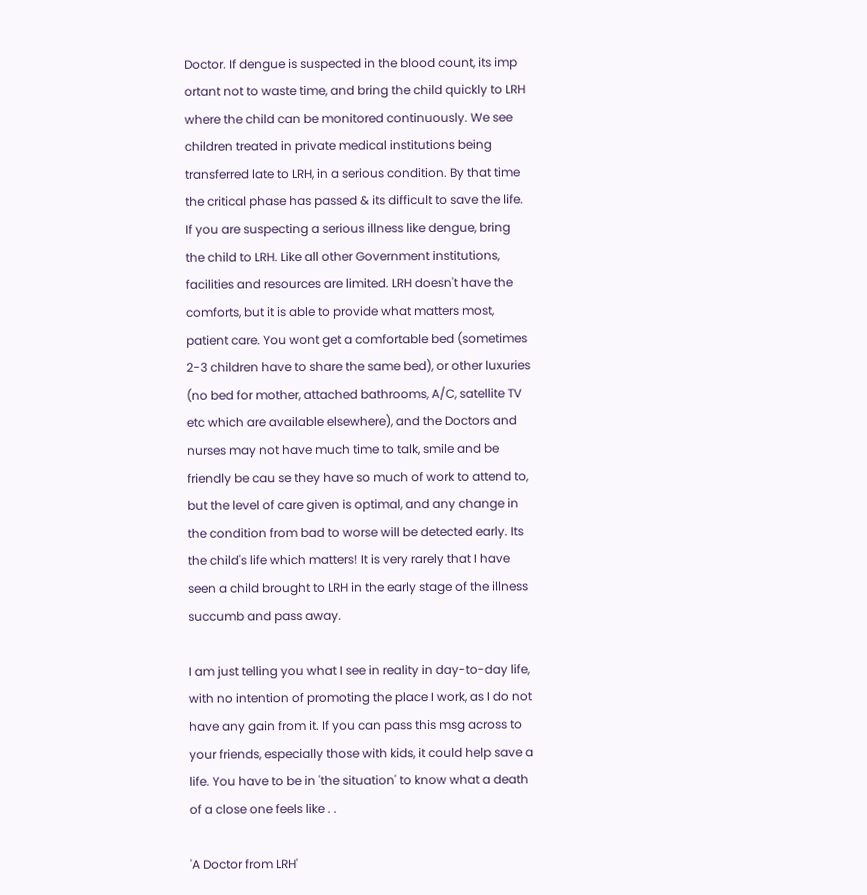Doctor. If dengue is suspected in the blood count, its imp ortant not to waste time, and bring the child quickly to LRH where the child can be monitored continuously. We see children treated in private medical institutions being transferred late to LRH, in a serious condition. By that time the critical phase has passed & its difficult to save the life. If you are suspecting a serious illness like dengue, bring the child to LRH. Like all other Government institutions, facilities and resources are limited. LRH doesn't have the comforts, but it is able to provide what matters most, patient care. You wont get a comfortable bed (sometimes 2-3 children have to share the same bed), or other luxuries (no bed for mother, attached bathrooms, A/C, satellite TV etc which are available elsewhere), and the Doctors and nurses may not have much time to talk, smile and be friendly be cau se they have so much of work to attend to, but the level of care given is optimal, and any change in the condition from bad to worse will be detected early. Its the child's life which matters! It is very rarely that I have seen a child brought to LRH in the early stage of the illness succumb and pass away.

I am just telling you what I see in reality in day-to-day life, with no intention of promoting the place I work, as I do not have any gain from it. If you can pass this msg across to your friends, especially those with kids, it could help save a life. You have to be in 'the situation' to know what a death of a close one feels like . .

'A Doctor from LRH'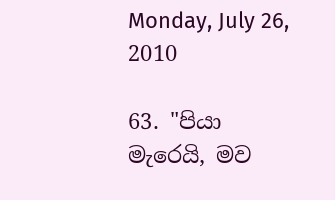Monday, July 26, 2010

63. "පියා මැරෙයි, මව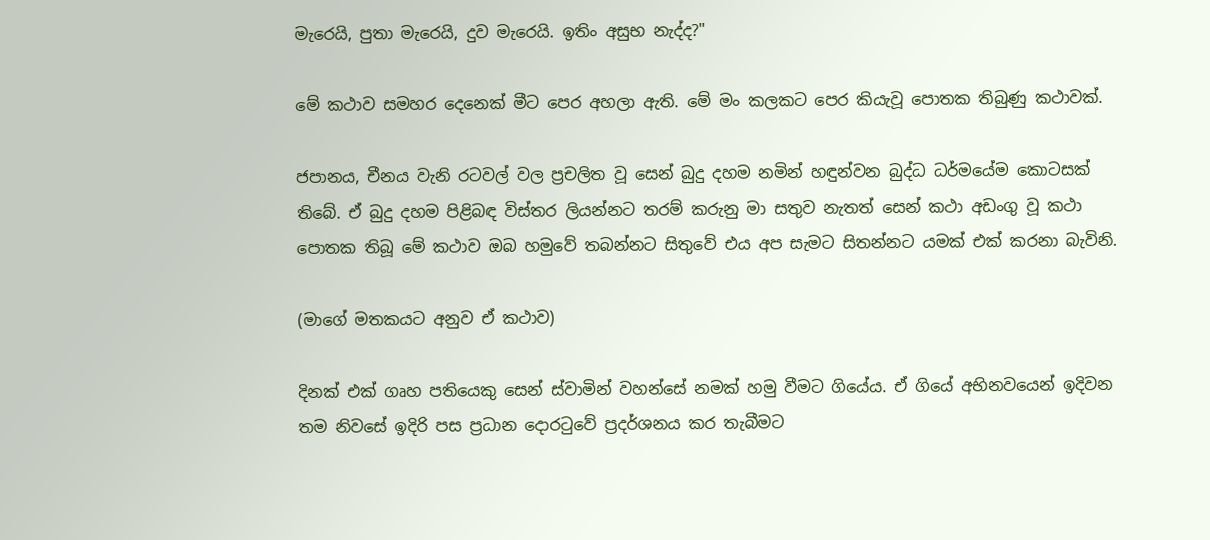මැරෙයි, පුතා මැරෙයි, දුව මැරෙයි. ඉතිං අසුභ නැද්ද?"

මේ කථාව සමහර දෙනෙක් මීට පෙර අහලා ඇති. මේ මං කලකට පෙර කියැවූ පොතක තිබුණු කථාවක්.

ජපානය, චීනය වැනි රටවල් වල ප්‍රචලිත වූ සෙන් බුදු දහම නමින් හඳුන්වන බුද්ධ ධර්මයේම කොටසක් තිබේ. ඒ බුදු දහම පිළිබඳ විස්තර ලියන්නට තරම් කරුනු මා සතුව නැතත් සෙන් කථා අඩංගු වූ කථා පොතක තිබූ මේ කථාව ඔබ හමුවේ තබන්නට සිතුවේ එය අප සැමට සිතන්නට යමක් එක් කරනා බැවිනි.

(මාගේ මතකයට අනුව ඒ කථාව)

දිනක් එක් ගෘහ පතියෙකු සෙන් ස්වාමින් වහන්සේ නමක් හමු වීමට ගියේය. ඒ ගියේ අභිනවයෙන් ඉදිවන තම නිවසේ ඉදිරි පස ප්‍රධාන දොරටුවේ ප්‍රදර්ශනය කර තැබීමට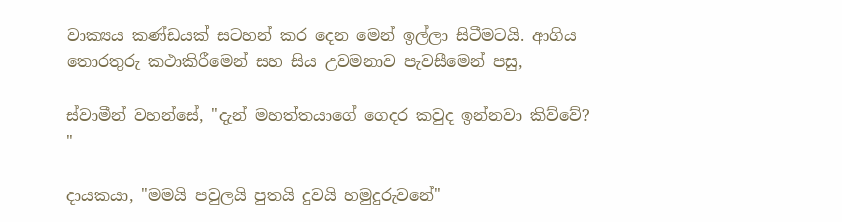වාක්‍යය කණ්ඩයක් සටහන් කර දෙන මෙන් ඉල්ලා සිටීමටයි. ආගිය තොරතුරු කථාකිරීමෙන් සහ සිය උවමනාව පැවසීමෙන් පසු,

ස්වාමීන් වහන්සේ, "දැන් මහත්තයාගේ ගෙදර කවුද ඉන්නවා කිව්වේ? "

දායකයා, "මමයි පවුලයි පුතයි දුවයි හමුදුරුවනේ"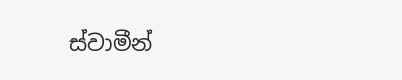ස්වාමීන්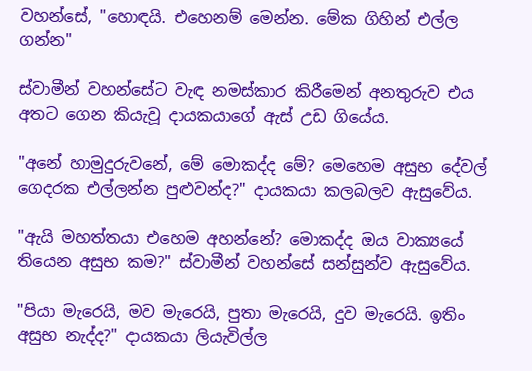වහන්සේ, "හොඳයි. එහෙනම් මෙන්න. මේක ගිහින් එල්ල ගන්න"

ස්වාමීන් වහන්සේට වැඳ නමස්කාර කිරීමෙන් අනතුරුව එය අතට ගෙන කියැවූ දායකයාගේ ඇස් උඩ ගියේය.

"අනේ හාමුදුරුවනේ, මේ මොකද්ද මේ? මෙහෙම අසුභ දේවල් ගෙදරක එල්ලන්න පුළුවන්ද?" දායකයා කලබලව ඇසුවේය.

"ඇයි මහත්තයා එහෙම අහන්නේ? මොකද්ද ඔය වාක්‍යයේ තියෙන අසුභ කම?" ස්වාමීන් වහන්සේ සන්සුන්ව ඇසුවේය.

"පියා මැරෙයි, මව මැරෙයි, පුතා මැරෙයි, දුව මැරෙයි. ඉතිං අසුභ නැද්ද?" දායකයා ලියැවිල්ල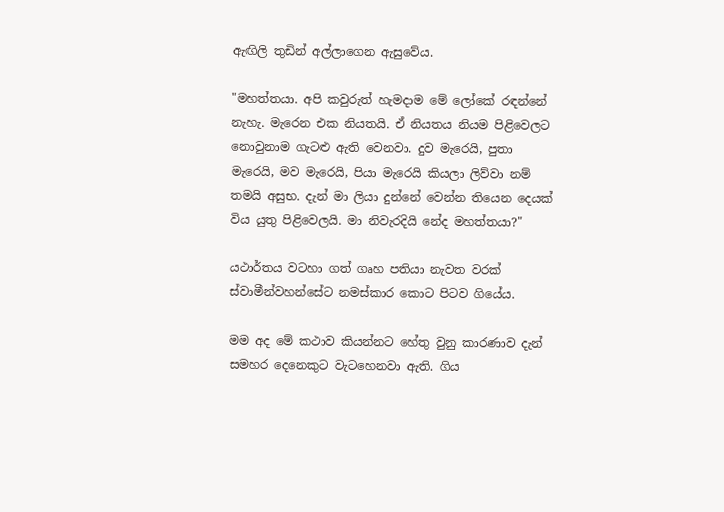ඇඟිලි තුඩින් අල්ලාගෙන ඇසුවේය.

"මහත්තයා. අපි කවුරුත් හැමදාම මේ ලෝකේ රඳන්නේ නැහැ. මැරෙන එක නියතයි. ඒ නියතය නියම පිළිවෙලට නොවුනාම ගැටළු ඇති වෙනවා. දුව මැරෙයි, පුතා මැරෙයි, මව මැරෙයි, පියා මැරෙයි කියලා ලිව්වා නම් තමයි අසුභ. දැන් මා ලියා දුන්නේ වෙන්න තියෙන දෙයක් විය යුතු පිළිවෙලයි. මා නිවැරදියි නේද මහත්තයා?"

යථාර්තය වටහා ගත් ගෘහ පතියා නැවත වරක් ස්වාමීන්වහන්සේට නමස්කාර කොට පිටව ගියේය.

මම අද මේ කථාව කියන්නට හේතු වුනු කාරණාව දැන් සමහර දෙනෙකුට වැටහෙනවා ඇති. ගිය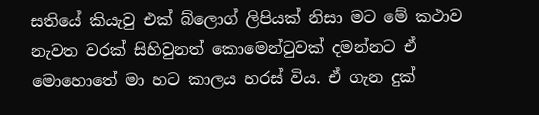සතියේ කියැවු එක් බ්ලොග් ලිපියක් නිසා මට මේ කථාව නැවත වරක් සිහිවුනත් කොමෙන්ටුවක් දමන්නට ඒ මොහොතේ මා හට කාලය හරස් විය. ඒ ගැන දුක්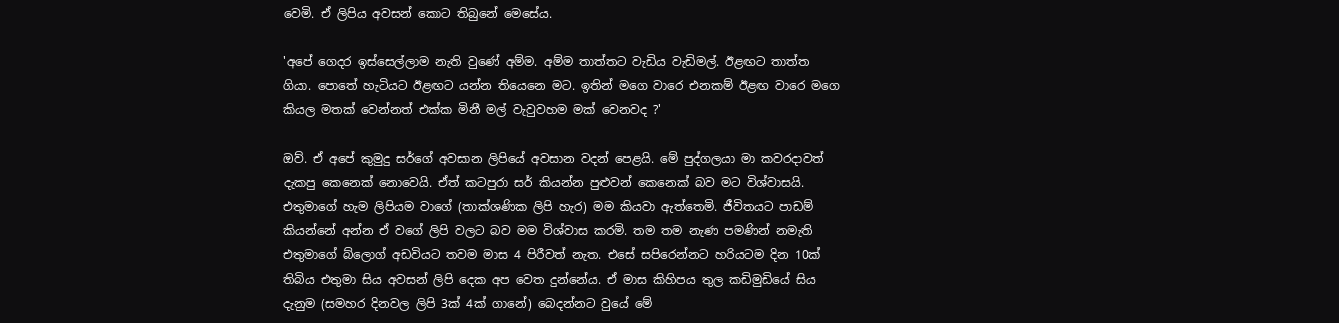වෙමි. ඒ ලිපිය අවසන් කොට තිබුනේ මෙසේය.

'අපේ ගෙදර ඉස්සෙල්ලාම නැති වුණේ අම්ම. අම්ම තාත්තට වැඩිය වැඩිමල්. ඊළඟට තාත්ත ගියා. පොතේ හැටියට ඊළඟට යන්න තියෙනෙ මට. ඉතින් මගෙ වාරෙ එනකම් ඊළඟ වාරෙ මගෙ කියල මතක් වෙන්නත් එක්ක මිනී මල් වැවුවහම මක් වෙනවද ?'

ඔව්. ඒ අපේ කුමුදු සර්ගේ අවසාන ලිපියේ අවසාන වදන් පෙළයි. මේ පුද්ගලයා මා කවරදාවත් දැකපු කෙනෙක් නොවෙයි. ඒත් කටපුරා සර් කියන්න පුළුවන් කෙනෙක් බව මට විශ්වාසයි. එතුමාගේ හැම ලිපියම වාගේ (තාක්ශණික ලිපි හැර) මම කියවා ඇත්තෙමි. ජීවිතයට පාඩම් කියන්නේ අන්න ඒ වගේ ලිපි වලට බව මම විශ්වාස කරමි. තම තම නැණ පමණින් නමැති එතුමාගේ බ්ලොග් අඩවියට තවම මාස 4 පිරීවත් නැත. එසේ සපිරෙන්නට හරියටම දින 10ක් තිබිය එතුමා සිය අවසන් ලිපි දෙක අප වෙත දුන්නේය. ඒ මාස කිහිපය තුල කඩිමුඩියේ සිය දැනුම (සමහර දිනවල ලිපි 3ක් 4ක් ගානේ) බෙදන්නට වුයේ මේ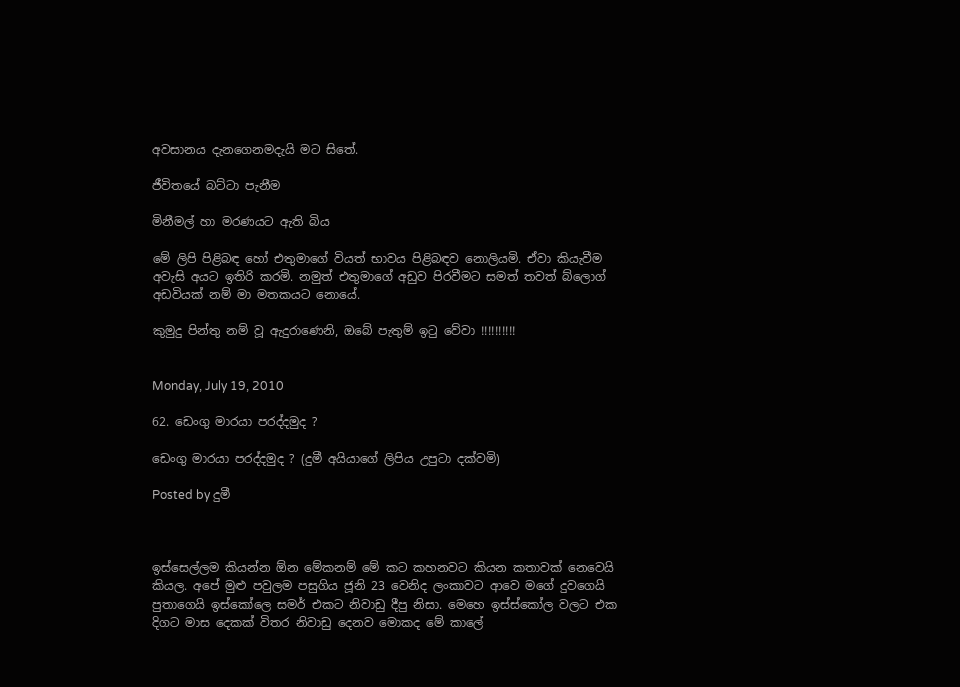අවසානය දැනගෙනමදැයි මට සිතේ.

ජීවිතයේ බට්ටා පැනීම

මිනීමල් හා මරණයට ඇති බිය

මේ ලිපි පිළිබඳ හෝ එතුමාගේ වියත් භාවය පිළිබඳව නොලියමි. ඒවා කියැවීම අවැසි අයට ඉතිරි කරමි. නමුත් එතුමාගේ අඩුව පිරවීමට සමත් තවත් බ්ලොග් අඩවියක් නම් මා මතකයට නොයේ.

කුමුදු පින්තු නම් වූ ඇදුරාණෙනි, ඔබේ පැතුම් ඉටු වේවා !!!!!!!!!!


Monday, July 19, 2010

62. ඩෙංගු මාරයා පරද්දමුද ?

ඩෙංගු මාරයා පරද්දමුද ? (දුමී අයියාගේ ලිපිය උපුටා දක්වමි)

Posted by දුමී



ඉස්සෙල්ලම කියන්න ඕන මේකනම් මේ කට කහනවට කියන කතාවක් නෙවෙයි කියල. අපේ මුළු පවුලම පසුගිය ජූනි 23 වෙනිද ලංකාවට ආවෙ මගේ දුවගෙයි පුතාගෙයි ඉස්කෝලෙ සමර් එකට නිවාඩු දීපු නිසා. මෙහෙ ඉස්ස්කෝල වලට එක දිගට මාස දෙකක් විතර නිවාඩු දෙනව මොකද මේ කාලේ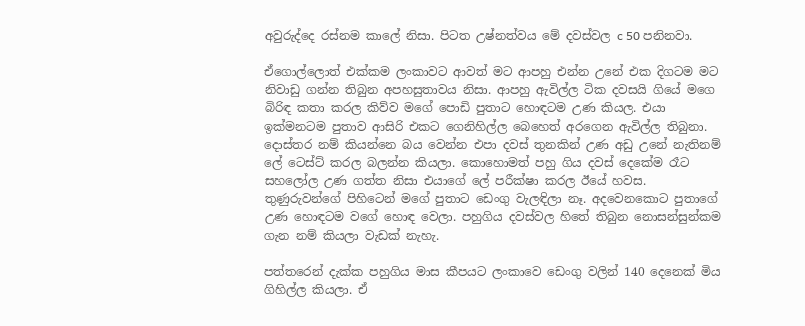අවුරුද්දෙ රස්නම කාලේ නිසා. පිටත උෂ්නත්වය මේ දවස්වල c 50 පනිනවා.

ඒගොල්ලොත් එක්කම ලංකාවට ආවත් මට ආපහු එන්න උනේ එක දිගටම මට නිවාඩු ගන්න තිබුන අපහසුතාවය නිසා. ආපහු ඇවිල්ල ටික දවසයි ගියේ මගෙ බිරිඳ කතා කරල කිව්ව මගේ පොඩි පුතාට හොඳටම උණ කියල. එයා ඉක්මනටම පුතාව ආසිරි එකට ගෙනිහිල්ල බෙහෙත් අරගෙන ඇවිල්ල තිබුනා. දොස්තර නම් කියන්නෙ බය වෙන්න එපා දවස් තුනකින් උණ අඩු උනේ නැතිනම් ලේ ටෙස්ට් කරල බලන්න කියලා. කොහොමත් පහු ගිය දවස් දෙකේම රෑට සහලෝල උණ ගත්ත නිසා එයාගේ ලේ පරීක්ෂා කරල ඊයේ හවස. තුණුරුවන්ගේ පිහිටෙන් මගේ පුතාට ඩෙංගු වැලඳිලා නෑ. අදවෙනකොට පුතාගේ උණ හොඳටම වගේ හොඳ වෙලා. පහුගිය දවස්වල හිතේ තිබුන නොසන්සුන්කම ගැන නම් කියලා වැඩක් නැහැ.

පත්තරෙන් දැක්ක පහුගිය මාස කීපයට ලංකාවෙ ඩෙංගු වලින් 140 දෙනෙක් මිය ගිහිල්ල කියලා. ඒ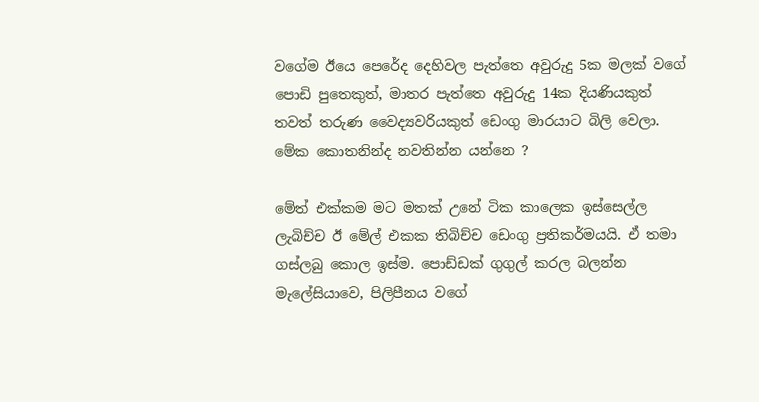වගේම ඊයෙ පෙරේද දෙහිවල පැත්තෙ අවුරුදු 5ක මලක් වගේ පොඩි පුතෙකුත්, මාතර පැත්තෙ අවුරුදු 14ක දියණියකුත් තවත් තරුණ වෛද්‍යවරියකුත් ඩෙංගු මාරයාට බිලි වෙලා. මේක කොතනින්ද නවතින්න යන්නෙ ?

මේත් එක්කම මට මතක් උනේ ටික කාලෙක ඉස්සෙල්ල ලැබිච්ච ඊ මේල් එකක තිබිච්ච ඩෙංගු ප්‍රතිකර්මයයි. ඒ තමා ගස්ලබු කොල ඉස්ම. පොඩ්ඩක් ගුගුල් කරල බලන්න මැලේසියාවෙ, පිලිපීනය වගේ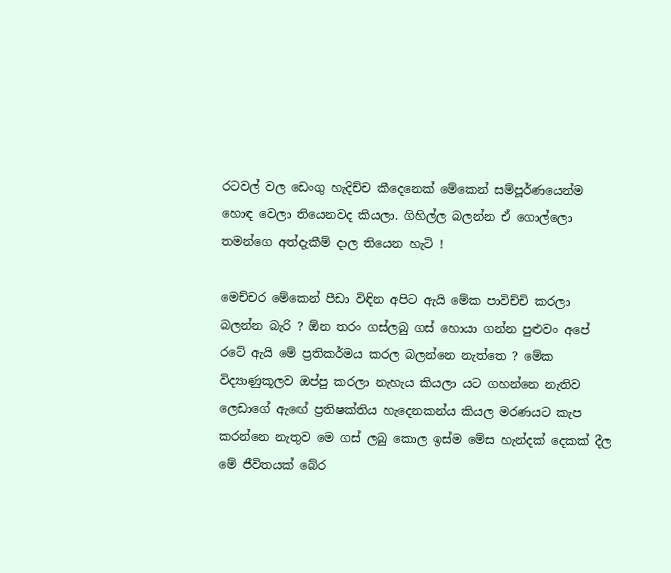රටවල් වල ඩෙංගු හැදිච්ච කීදෙනෙක් මේකෙන් සම්පූර්ණයෙන්ම හොඳ වෙලා තියෙනවද කියලා. ගිහිල්ල බලන්න ඒ ගොල්ලො තමන්ගෙ අත්දැකීම් දාල තියෙන හැටි !

මෙච්චර මේකෙන් පීඩා විඳින අපිට ඇයි මේක පාවිච්චි කරලා බලන්න බැරි ? ඕන තරං ගස්ලබු ගස් හොයා ගන්න පුළුවං අපේ රටේ ඇයි මේ ප්‍රතිකර්මය කරල බලන්නෙ නැත්තෙ ? මේක විද්‍යාණුකූලව ඔප්පු කරලා නැහැය කියලා යට ගහන්නෙ නැතිව ලෙඩාගේ ඇඟේ ප්‍රතිෂක්තිය හැදෙනකන්ය කියල මරණයට කැප කරන්නෙ නැතුව මෙ ගස් ලබු කොල ඉස්ම මේස හැන්දක් දෙකක් දීල මේ ජීවිතයක් බේර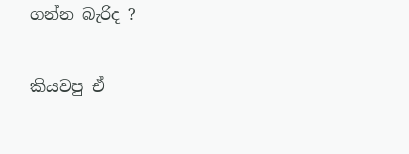ගන්න බැරිද ?

කියවපු ඒ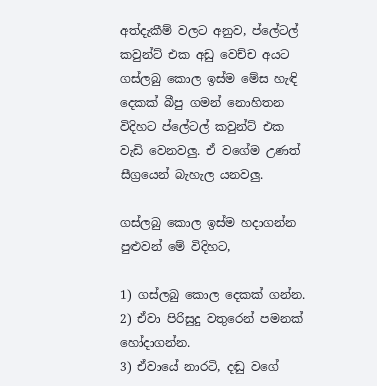අත්දැකීම් වලට අනුව, ප්ලේටල් කවුන්ට් එක අඩු වෙච්ච අයට ගස්ලබු කොල ඉස්ම මේස හැඳි දෙකක් බීපු ගමන් නොහිතන විදිහට ප්ලේටල් කවුන්ට් එක වැඩි වෙනවලු. ඒ වගේම උණත් සීග්‍රයෙන් බැහැල යනවලු.

ගස්ලබු කොල ඉස්ම හදාගන්න පුළුවන් මේ විදිහට,

1) ගස්ලබු කොල දෙකක් ගන්න.
2) ඒවා පිරිසුදු වතුරෙන් පමනක් හෝදාගන්න.
3) ඒවායේ නාරටි, දඬු වගේ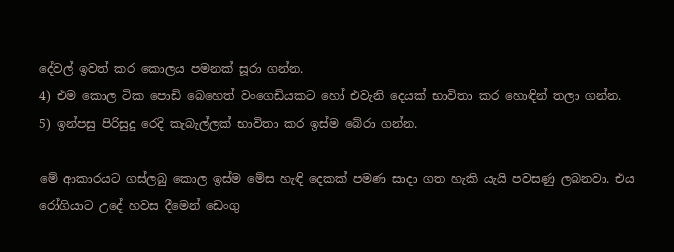දේවල් ඉවත් කර කොලය පමනක් සූරා ගන්න.
4) එම කොල ටික පොඩි බෙහෙත් වංගෙඩියකට හෝ එවැනි දෙයක් භාවිතා කර හොඳින් තලා ගන්න.
5) ඉන්පසු පිරිසුදු රෙදි කැබැල්ලක් භාවිතා කර ඉස්ම බේරා ගන්න.

මේ ආකාරයට ගස්ලබු කොල ඉස්ම මේස හැඳි දෙකක් පමණ සාදා ගත හැකි යැයි පවසණු ලබනවා. එය රෝගියාට උදේ හවස දීමෙන් ඩෙංගු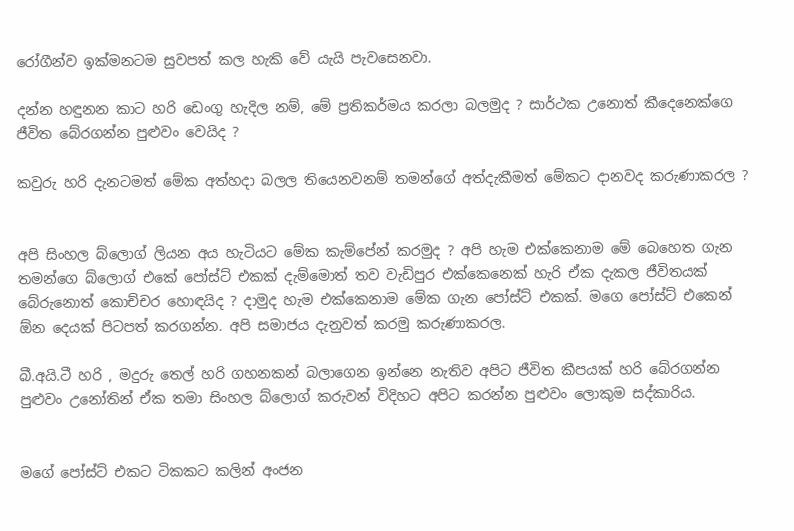රෝගීන්ව ඉක්මනටම සුවපත් කල හැකි වේ යැයි පැවසෙනවා.

දන්න හඳුනන කාට හරි ඩෙංගු හැදිල නම්, මේ ප්‍රතිකර්මය කරලා බලමුද ? සාර්ථක උනොත් කීදෙනෙක්ගෙ ජීවිත බේරගන්න පුළුවං වෙයිද ?

කවුරු හරි දැනටමත් මේක අත්හදා බලල තියෙනවනම් තමන්ගේ අත්දැකීමත් මේකට දානවද කරුණාකරල ?


අපි සිංහල බ්ලොග් ලියන අය හැටියට මේක කැම්පේන් කරමුද ? අපි හැම එක්කෙනාම මේ බෙහෙත ගැන තමන්ගෙ බ්ලොග් එකේ පෝස්ට් එකක් දැම්මොත් තව වැඩිපුර එක්කෙනෙක් හැරි ඒක දැකල ජීවිතයක් බේරුනොත් කොච්චර හොඳයිද ? දාමුද හැම එක්කෙනාම මේක ගැන පෝස්ට් එකක්. මගෙ පෝස්ට් එකෙන් ඕන දෙයක් පිටපත් කරගන්න. අපි සමාජය දැනුවත් කරමු කරුණාකරල.

බී.අයි.ටී හරි , මදුරු තෙල් හරි ගහනකන් බලාගෙන ඉන්නෙ නැතිව අපිට ජීවිත කීපයක් හරි බේරගන්න පුළුවං උනෝතින් ඒක තමා සිංහල බ්ලොග් කරුවන් විදිහට අපිට කරන්න පුළුවං ලොකුම සද්කාරිය.


මගේ පෝස්ට් එකට ටිකකට කලින් අංජන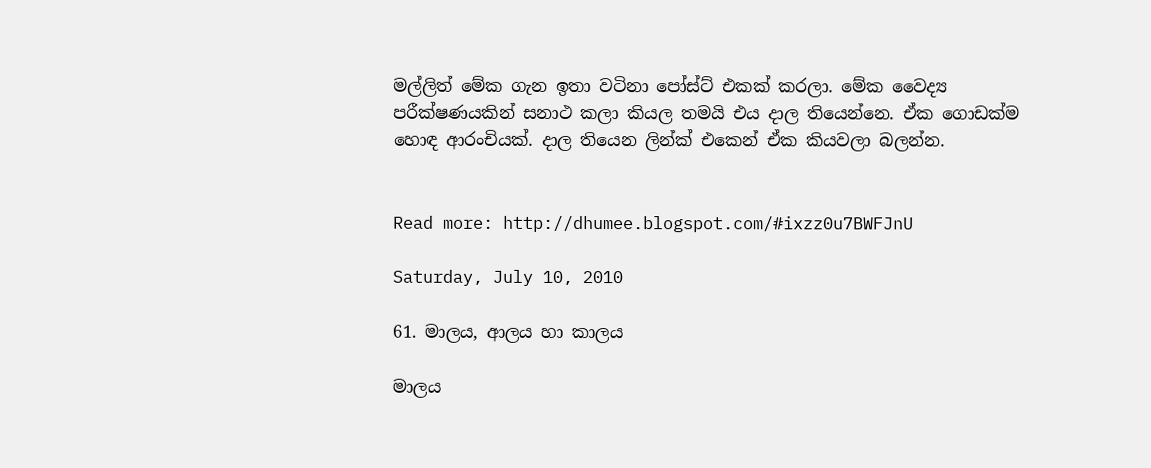මල්ලිත් මේක ගැන ඉතා වටිනා පෝස්ට් එකක් කරලා. මේක වෛද්‍ය පරීක්ෂණයකින් සනාථ කලා කියල තමයි එය දාල තියෙන්නෙ. ඒක ගොඩක්ම හොඳ ආරංචියක්. දාල තියෙන ලින්ක් එකෙන් ඒක කියවලා බලන්න.


Read more: http://dhumee.blogspot.com/#ixzz0u7BWFJnU

Saturday, July 10, 2010

61. මාලය, ආලය හා කාලය

මාලය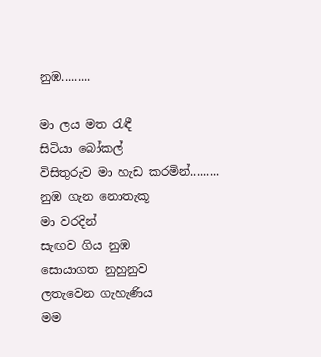නුඹ.........

මා ලය මත රැඳී
සිටියා බෝකල්
විසිතුරුව මා හැඩ කරමින්.........
නුඹ ගැන නොතැකූ
මා වරදින්
සැඟව ගිය නුඹ
සොයාගත නුහුනුව
ලතැවෙන ගැහැණිය
මම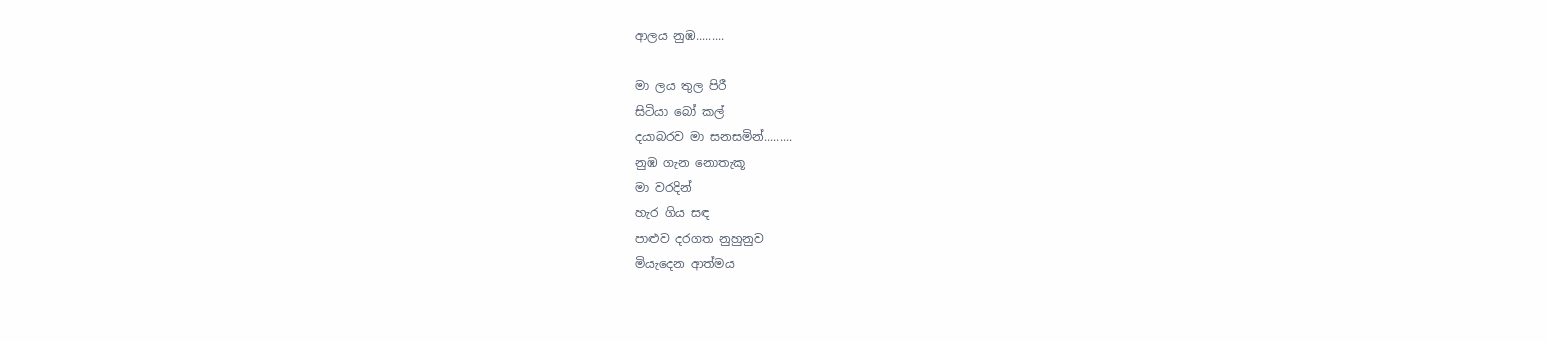ආලය නුඹ.........

මා ලය තුල පිරී
සිටියා බෝ කල්
දයාබරව මා සනසමින්.........
නුඹ ගැන නොතැකූ
මා වරදින්
හැර ගිය සඳ
පාළුව දරගත නුහුනුව
මියැදෙන ආත්මය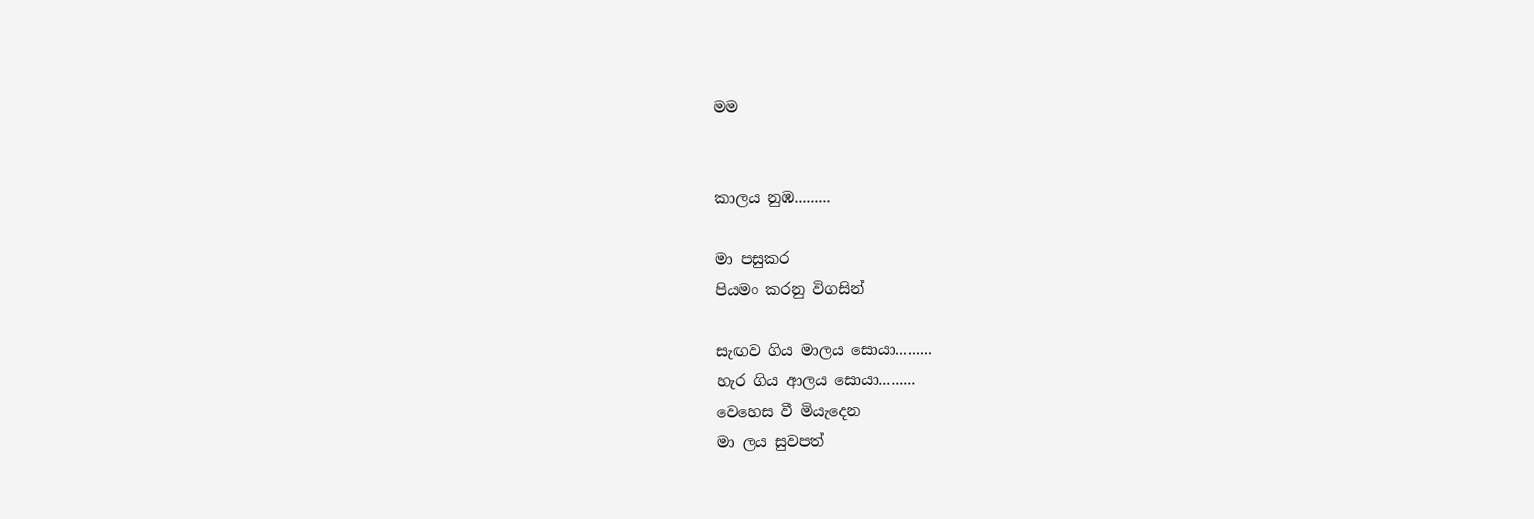මම


කාලය නුඹ.........

මා පසුකර
පියමං කරනු විගසින්

සැඟව ගිය මාලය සොයා.........
හැර ගිය ආලය සොයා.........
වෙහෙස වී මියැදෙන
මා ලය සුවපත්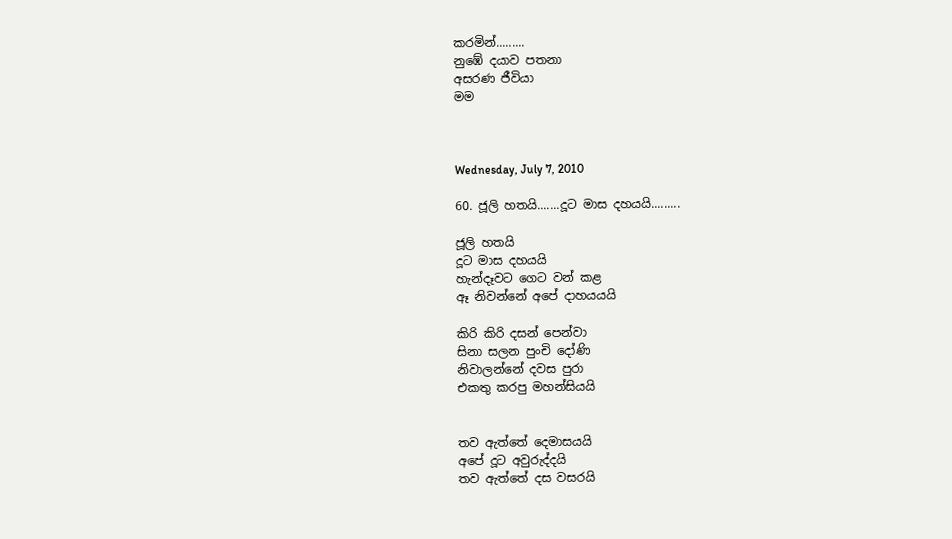කරමින්.........
නුඹේ දයාව පතනා
අසරණ ජීවියා
මම



Wednesday, July 7, 2010

60. ජූලි හතයි.......දූට මාස දහයයි.........

ජූලි හතයි
දූට මාස දහයයි
හැන්දෑවට ගෙට වන් කළ
ඈ නිවන්නේ අපේ දාහයයයි

කිරි කිරි දසන් පෙන්වා
සිනා සලන පුංචි දෝණි
නිවාලන්නේ දවස පුරා
එකතු කරපු මහන්සියයි


තව ඇත්තේ දෙමාසයයි
අපේ දූට අවුරුද්දයි
තව ඇත්තේ දස වසරයි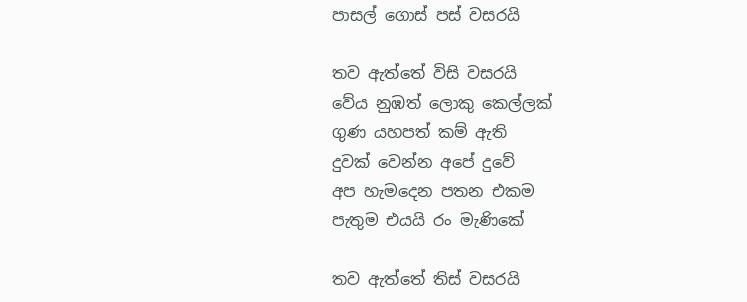පාසල් ගොස් පස් වසරයි

තව ඇත්තේ විසි වසරයි
වේය නුඹත් ලොකු‍ කෙල්ලක්
ගුණ යහපත් කම් ඇති
දුවක් වෙන්න අපේ දුවේ
අප හැමදෙන පතන එකම
පැතුම එයයි රං මැණිකේ

තව ඇත්තේ තිස් වසරයි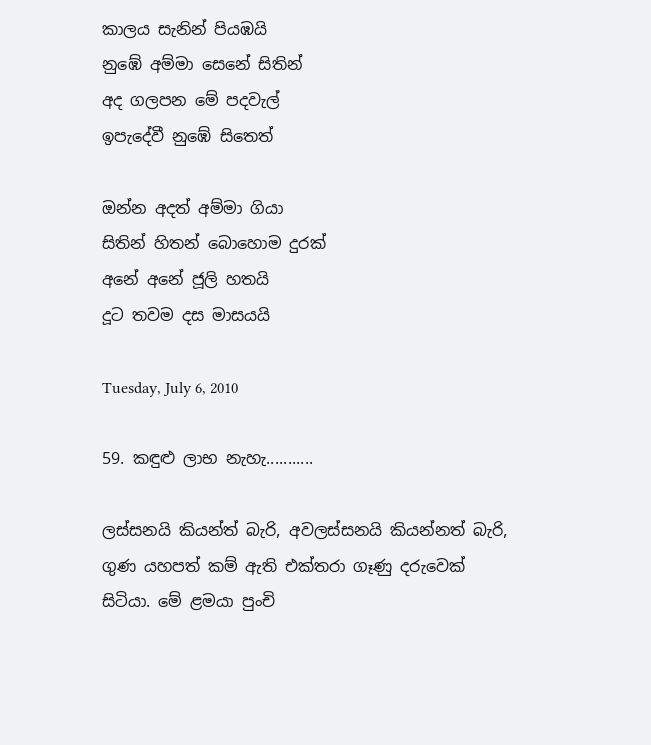කාලය සැනින් පියඹයි
නුඹේ අම්මා සෙනේ සිතින්
අද ගලපන මේ පදවැල්
ඉපැදේවී නුඹේ සිතෙත්

ඔන්න අදත් අම්මා ගියා
සිතින් හිතන් බොහොම දුරක්
අනේ අනේ ජූලි හතයි
දූට තවම දස මාසයයි

Tuesday, July 6, 2010

59. කඳුළු ලාභ නැහැ...........

ලස්සනයි කියන්ත් බැරි, අවලස්සනයි කියන්නත් බැරි, ගුණ යහපත් කම් ඇති එක්තරා ගෑණු දරුවෙක් සිටියා. මේ ළමයා පුංචි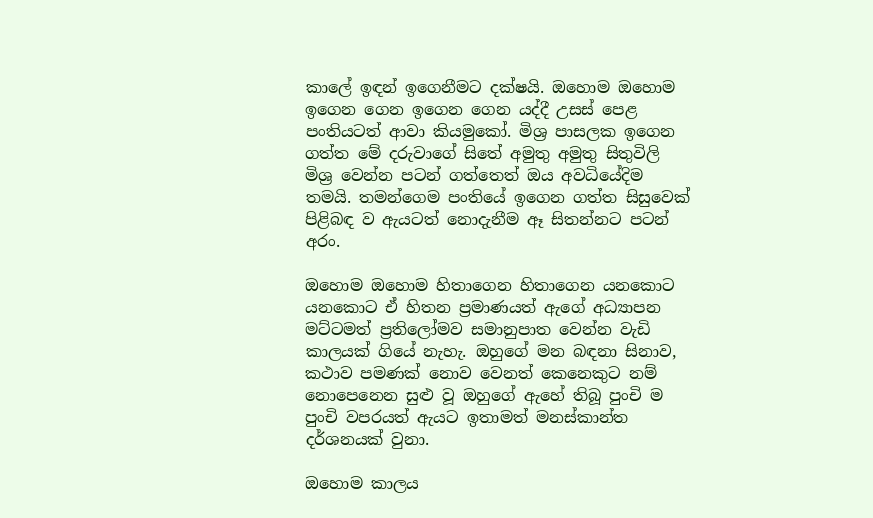කාලේ ඉඳන් ඉගෙනීමට දක්ෂයි. ඔහොම ඔහොම ඉගෙන ගෙන ඉගෙන ගෙන යද්දී උසස් පෙළ පංතියටත් ආවා කියමුකෝ. මිශ්‍ර පාසලක ඉගෙන ගත්ත මේ දරුවාගේ සිතේ අමුතු අමුතු සිතුවිලි මිශ්‍ර වෙන්න පටන් ගත්තෙත් ඔය අවධියේදිම තමයි. තමන්ගෙම පංතියේ ඉගෙන ගත්ත සිසුවෙක් පිළිබඳ ව ඇයටත් ‍නොදැනීම ඈ සිතන්නට පටන් අරං.

ඔහොම ඔහොම හිතාගෙන හිතාගෙන යනකොට යනකොට ඒ හිතන ප්‍රමාණයත් ඇගේ අධ්‍යාපන මට්ටමත් ප්‍රතිලෝමව සමානුපාත වෙන්න වැඩි කාලයක් ගියේ නැහැ. ඔහුගේ මන බඳනා සිනාව, කථාව පමණක් නොව වෙනත් කෙනෙකුට නම් නොපෙනෙන සුළු වූ ඔහුගේ ඇහේ තිබූ පුංචි ම පුංචි වපරයත් ඇයට ඉතාමත් මනස්කාන්ත දර්ශනයක් වුනා.

ඔහොම කාලය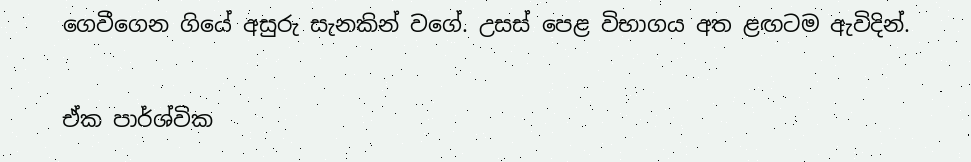ගෙවීගෙන ගියේ අසුරු සැනකින් වගේ. උසස් පෙළ විභාගය අත ළඟටම ඇවිදින්.

ඒක පාර්ශ්වික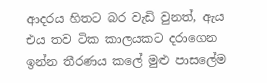ආදරය හිතට බර වැඩි වුනත්, ඇය එය තව ටික කාලයකට දරාගෙන ඉන්න තීරණය කලේ මුළු පාසලේම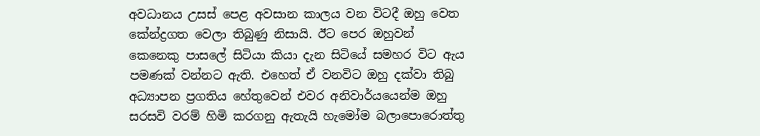අවධානය උසස් පෙළ අවසාන කාලය වන විටදී ඔහු වෙත කේන්ද්‍රගත වෙලා තිබුණු නිසායි. ඊට පෙර ඔහුවන් කෙනෙකු පාසලේ සිටියා කියා දැන සිටියේ සමහර විට ඇය පමණක් වන්නට ඇති. එහෙත් ඒ වනවිට ඔහු දක්වා තිබු අධ්‍යාපන ප්‍රගතිය හේතුවෙන් එවර අනිවාර්යයෙන්ම ඔහු සරසවි වරම් හිමි කරගනු ඇතැයි හැමෝම බලාපොරොත්තු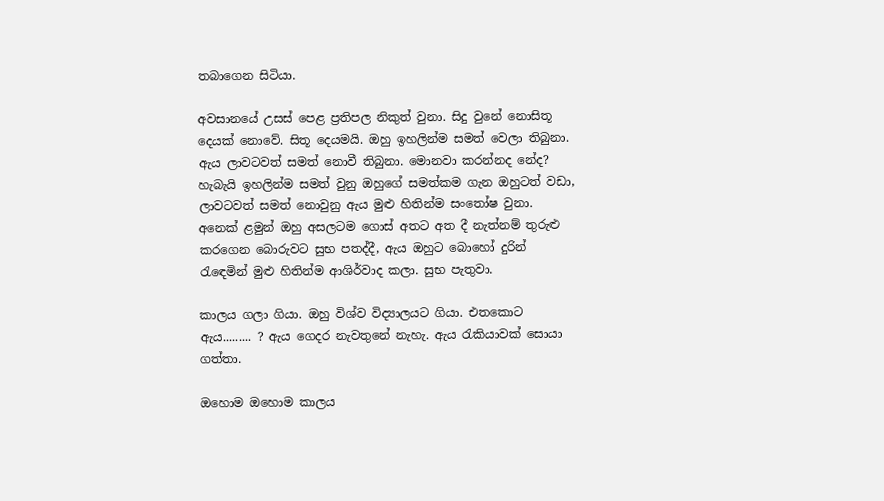තබාගෙන සිටියා.

අවසානයේ උසස් පෙළ ප්‍රතිපල නිකුත් වුනා. සිදු වුනේ නොසිතූ දෙයක් නොවේ. සිතූ දෙයමයි. ඔහු ඉහලින්ම සමත්‍ වෙලා තිබුනා. ඇය ලාවටවත් සමත් නොවී තිබුනා. මොනවා කරන්නද නේද? හැබැයි ඉහලින්ම සමත් වුනු ඔහුගේ සමත්කම ගැන ඔහුටත් වඩා, ලාවටවත් සමත් නොවුනු ඇය මුළු හිතින්ම සංතෝෂ වුනා. අනෙක් ළමුන් ඔහු අසලටම ගොස් අතට අත දී නැත්නම් තුරුළු කරගෙන බොරුවට සුභ පතද්දී, ඇය ඔහුට බොහෝ දුරින් රැඳෙමින් මුළු හිතින්ම ආශිර්වාද කලා. සුභ පැතුවා.

කාලය ගලා ගියා. ඔහු විශ්ව විද්‍යාලයට ගියා. එතකොට ඇය......... ? ඇය ගෙදර නැවතුනේ නැහැ. ඇය රැකියාවක් සොයා ගත්තා.

ඔහොම ඔහොම කාලය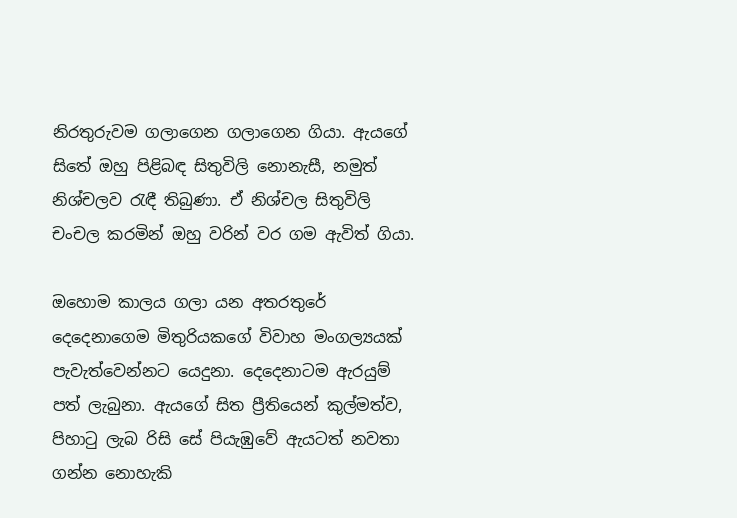නිරතුරුවම ගලාගෙන ගලාගෙන ගියා. ඇයගේ සිතේ ඔහු පිළිබඳ සිතුවිලි නොනැසී, නමුත් නිශ්චලව රැඳී තිබුණා. ඒ නිශ්චල සිතුවිලි චංචල කරමින් ඔහු වරින් වර ගම ඇවිත් ගියා.

ඔහොම කාලය ගලා යන අතරතුරේ දෙදෙනාගෙම මිතුරියකගේ විවාහ මංගල්‍යයක් පැවැත්වෙන්නට යෙදුනා. දෙදෙනාටම ඇරයුම් පත් ලැබුනා. ඇයගේ සිත ප්‍රීතියෙන් කුල්මත්ව, පිහාටු ලැබ රිසි සේ පියැඹුවේ ඇයටත් නවතා ගන්න නොහැකි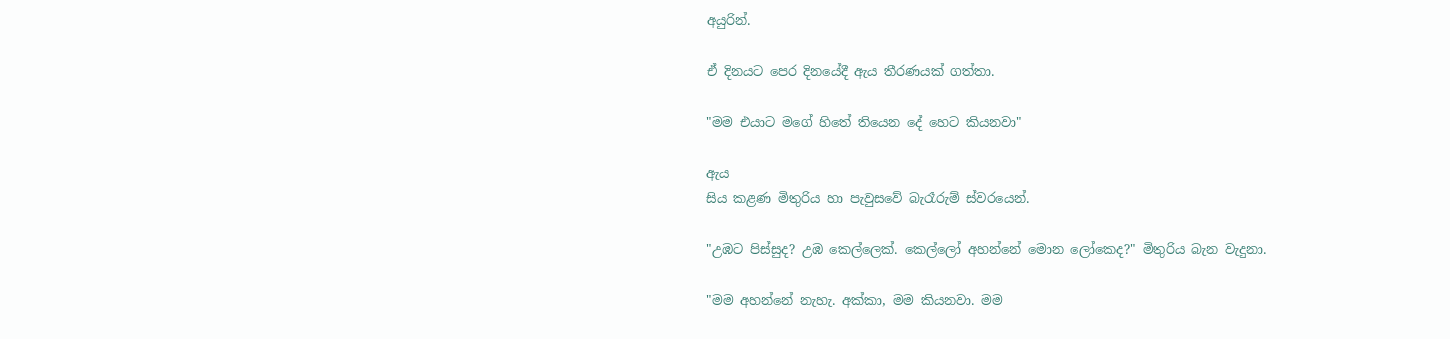අයුරින්.

ඒ දිනයට පෙර දිනයේදී ඇය තීරණයක් ගත්තා.

"මම එයාට මගේ හිතේ තියෙන දේ හෙට කියනවා"

ඇය
සිය කළණ මිතුරිය හා පැවුසවේ බැරෑරුම් ස්වරයෙන්.

"උඹට පිස්සුද? උඹ කෙල්ලෙක්. කෙල්ලෝ අහන්නේ මොන ලෝකෙද?" මිතුරිය බැන වැදුනා.

"මම අහන්නේ නැහැ. අක්කා, මම කියනවා. මම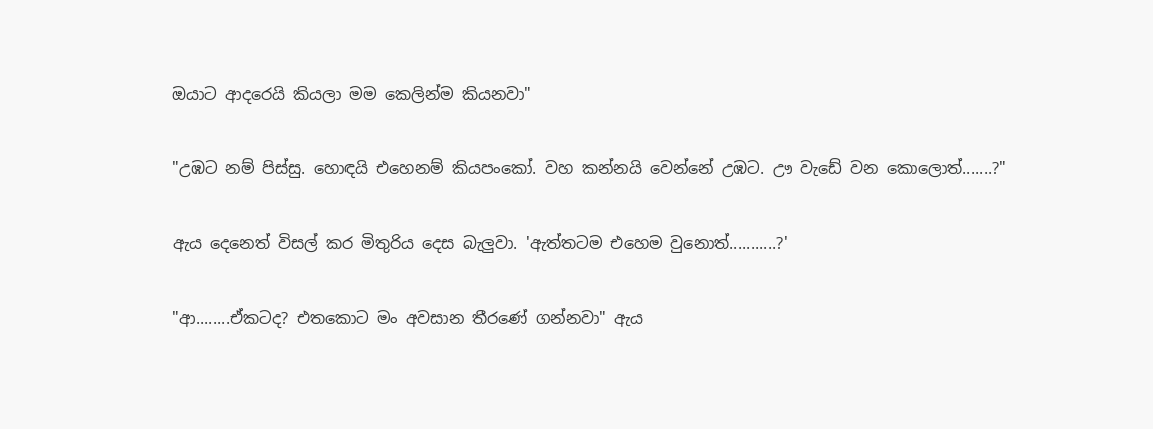ඔයාට ආදරෙයි කියලා මම කෙලින්ම කියනවා"

"උඹට නම් පිස්සු. හොඳයි එහෙනම් කියපංකෝ. වහ කන්නයි වෙන්නේ උඹට. ඌ වැඩේ වන කොලොත්.......?"

ඇය දෙනෙත් විසල් කර මිතුරිය දෙස බැලුවා. 'ඇත්තටම එහෙම වුනොත්...........?'

"ආ........ඒකටද? එතකොට මං අවසාන තීරණේ ගන්නවා" ඇය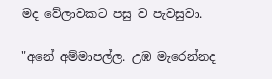මද වේලාවකට පසු ව පැවසුවා.

"අනේ අම්මාපල්ල. උඹ මැරෙන්නද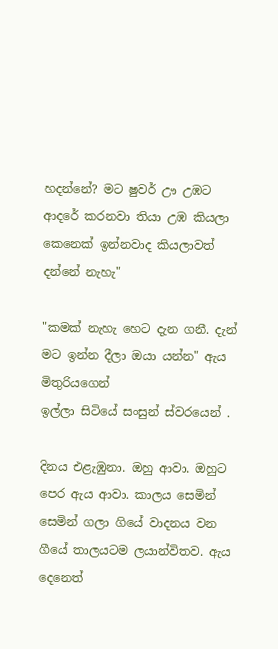හදන්නේ? මට ෂුවර් ඌ උඹට ආදරේ කරනවා තියා උඹ කියලා කෙනෙක් ඉන්නවාද කියලාවත් දන්නේ නැහැ"

"කමක් නැහැ හෙට දැන ගනී. දැන් මට ඉන්න දීලා ඔයා යන්න" ඇය මිතුරියගෙන්
ඉල්ලා සිටියේ සංසුන් ස්වරයෙන් .

දිනය එළැඹුනා. ඔහු ආවා. ඔහුට පෙර ඇය ආවා. කාලය සෙමින් සෙමින් ගලා ගියේ වාදනය වන ගීයේ තාලයටම ලයාන්විතව. ඇය දෙනෙත්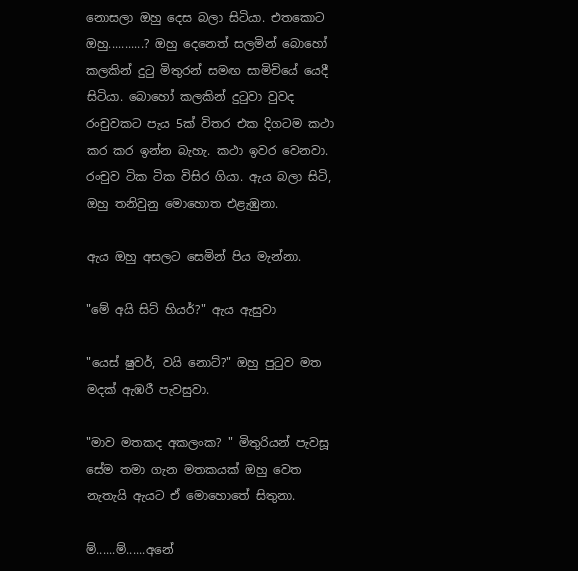නොසලා ඔහු දෙස බලා සිටියා. එතකොට ඔහු...........? ඔහු දෙනෙත් සලමින් බොහෝ කලකින් දුටු මිතුරන් සමඟ සාමිචියේ යෙදී සිටියා. බොහෝ කලකින් දුටුවා වුවද රංචුවකට පැය 5ක් විතර එක දිගටම කථා කර කර ඉන්න බැහැ. කථා ඉවර වෙනවා. රංචුව ටික ටික විසිර ගියා. ඇය බලා සිටි, ඔහු තනිවුනු මොහොත එළැඹුනා.

ඇය ඔහු අසලට සෙමින් පිය මැන්නා.

"මේ අයි සිට් හියර්?" ඇය ඇසුවා

"යෙස් ෂුවර්, වයි නොට්?" ඔහු පුටුව මත මදක් ඇඹරී පැවසුවා.

"මාව මතකද අකලංක? " මිතුරියන් පැවසූ සේම තමා ගැන මතකයක් ඔහු වෙත නැතැයි ඇයට ඒ මොහොතේ සිතුනා.

ම්......ම්......අනේ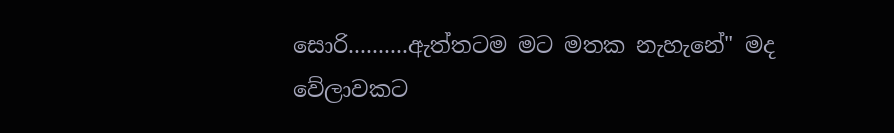සොරි..........ඇත්තටම මට මතක නැහැනේ" මද වේලාවකට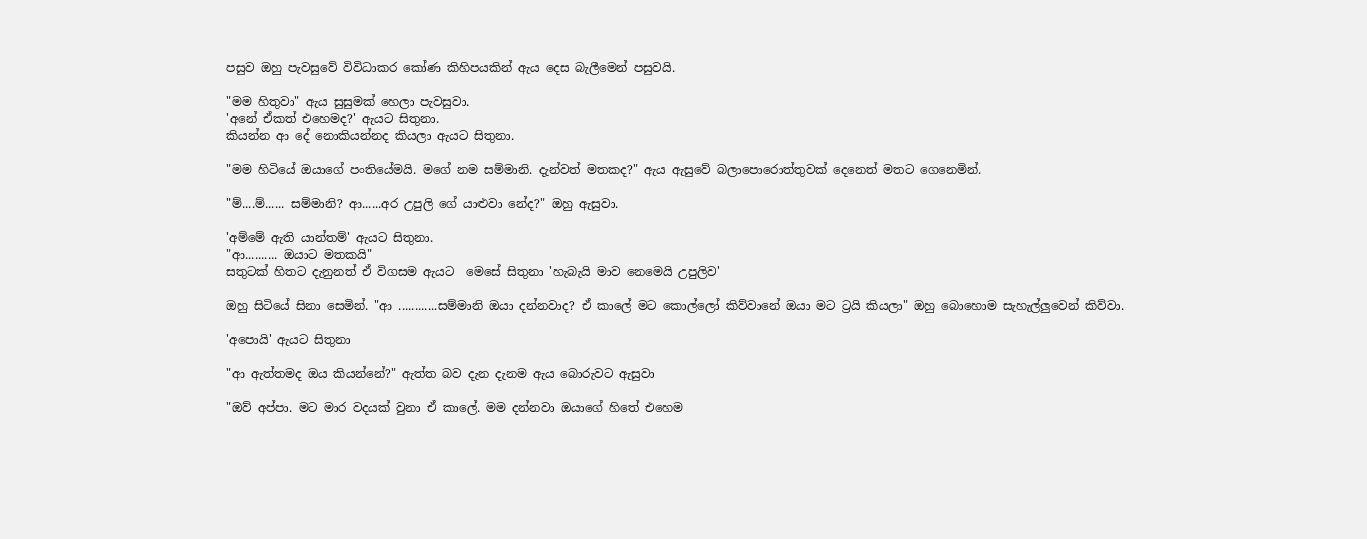පසුව ඔහු පැවසුවේ විවිධාකර කෝණ කිහිපයකින් ඇය දෙස බැලීමෙන් පසුවයි.

"මම හිතුවා" ඇය සුසුමක් හෙලා පැවසුවා.
'අනේ ඒකත් එහෙමද?' ඇයට සිතුනා.
කියන්න ආ දේ නොකියන්නද කියලා ඇයට සිතුනා.

"මම හිටියේ ඔයාගේ පංතියේමයි. මගේ නම සම්මානි. දැන්වත් මතකද?" ඇය ඇසුවේ බලාපොරොත්තුවක් දෙනෙත් මතට ගෙනෙමින්.

"ම්....ම්...... සම්මානි? ආ......අර උපුලි ගේ යාළුවා නේද?" ඔහු ඇසුවා.

'අම්මේ ඇති යාන්තම්' ඇයට සිතුනා.
"ආ.......... ඔයාට මතකයි"
සතුටක් හිතට දැනුනත් ඒ විගසම ඇයට ‍ මෙසේ සිතුනා 'හැබැයි මාව නෙමෙයි උපුලිව'

ඔහු සිටියේ සිනා සෙමින්. "ආ ............සම්මානි ඔයා දන්නවාද? ඒ කාලේ මට කොල්ලෝ කිව්වානේ ඔයා මට ට්‍රයි කියලා" ඔහු බොහොම සැහැල්ලුවෙන් කිව්වා.

'අපොයි' ඇයට සිතුනා

"ආ ඇත්තමද ඔය කියන්නේ?" ඇත්ත බව දැන දැනම ඇය බොරුවට ඇසුවා

"ඔව් අප්පා. මට මාර වදයක් වුනා ඒ කාලේ. මම දන්නවා ඔයාගේ හිතේ එහෙම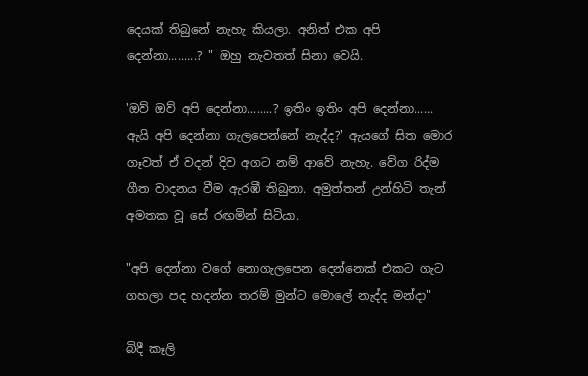දෙයක් තිබුනේ නැහැ කියලා. අනිත් එක අපි දෙන්නා.........? " ඔහු නැවතත් සිනා වෙයි.

'ඔව් ඔව් අපි දෙන්නා........? ඉතිං ඉතිං අපි දෙන්නා...... ඇයි අපි දෙන්නා ගැලපෙන්නේ නැද්ද?' ඇයගේ සිත මොර ගෑවත් ඒ වදන් දිව අගට නම් ආවේ නැහැ. වේග රිද්ම ගීත වාදනය වීම ඇරඹී තිබුනා. අමුත්තන් උන්හිටි තැන් අමතක වූ සේ රඟමින් සිටියා.

"අපි දෙන්නා වගේ නොගැලපෙන දෙන්නෙක් ‍එකට ගැට ගහලා පද හදන්න තරම් මුන්ට මොලේ නැද්ද මන්දා"

බිදී කෑලි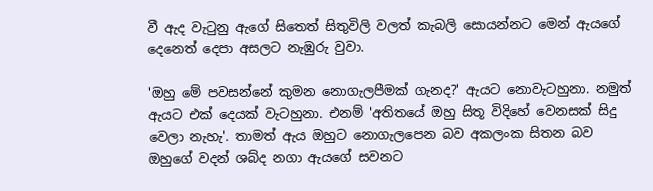වී ඇද වැටුනු ඇගේ සිතෙත් සිතුවිලි වලත් කැබලි සොයන්නට මෙන් ඇයගේ දෙනෙත් දෙපා අසලට නැඹුරු වුවා.

'ඔහු මේ පවසන්නේ කුමන නොගැලපීමක් ගැනද?' ඇයට නොවැටහුනා. නමුත් ඇයට එක් දෙයක් වැටහුනා. එනම් 'අතිතයේ ඔහු සිතූ විදිහේ වෙනසක් සිදු වෙලා නැහැ'. තාමත් ඇය ඔහුට නොගැලපෙන බව අකලංක සිතන බව ඔහුගේ වදන් ශබ්ද නගා ඇයගේ සවනට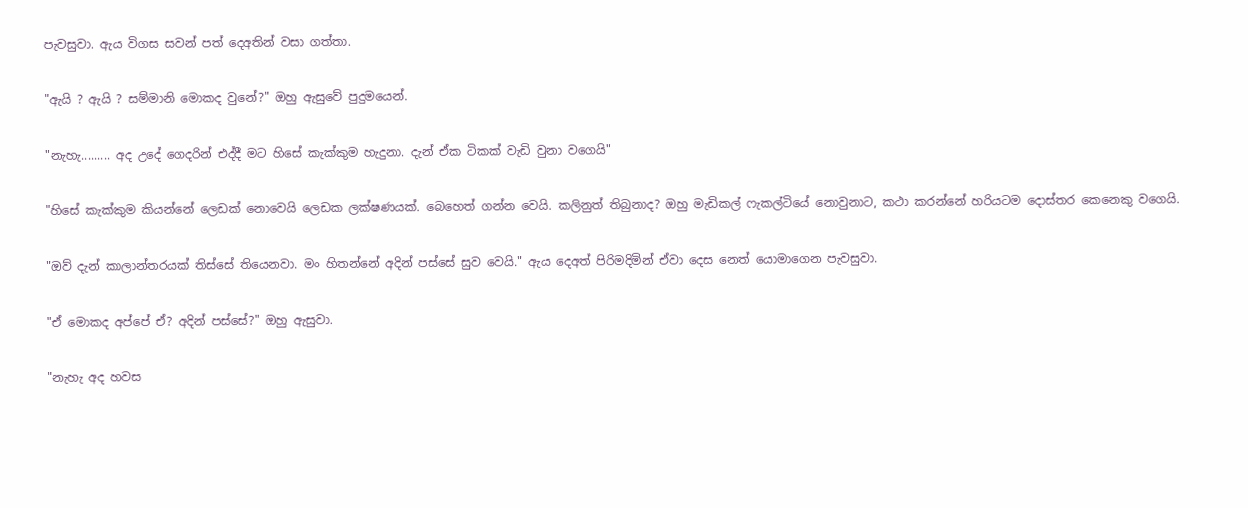පැවසුවා. ඇය විගස සවන් පත් දෙඅතින් වසා ගත්තා.

"ඇයි ? ඇයි ? සම්මානි මොකද වුනේ?" ඔහු ඇසුවේ පුදුමයෙන්.

"නැහැ......... අද උදේ ගෙදරින් එද්දී මට හිසේ කැක්කුම හැදුනා. දැන් ඒක ටිකක් වැඩි වුනා වගෙයි"

"හිසේ කැක්කුම කියන්නේ ලෙඩක් නොවෙයි ලෙඩක ලක්ෂණයක්. බෙහෙත් ගන්න වෙයි. කලිනුත් තිබුනාද? ඔහු මැඩිකල් ෆැකල්ටියේ නොවුනාට, කථා කරන්නේ හරියටම දොස්තර කෙනෙකු වගෙයි.

"ඔව් දැන් කාලාන්තරයක් තිස්සේ තියෙනවා. මං හිතන්නේ අදින් පස්සේ සුව වෙයි." ඇය දෙඅත් පිරිමදිමින් ඒවා දෙස නෙත් යොමාගෙන පැවසුවා.

"ඒ මොකද අප්පේ ඒ? අදින් පස්සේ?" ඔහු ඇසුවා.

"නැහැ අද හවස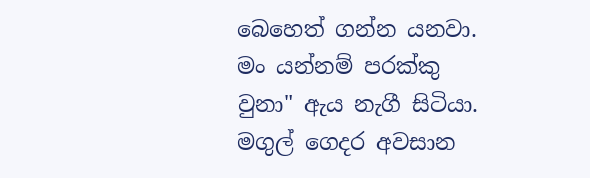බෙහෙත් ගන්න යනවා. මං යන්නම් පරක්කු වුනා" ඇය නැගී සිටියා.
මගුල් ගෙදර අවසාන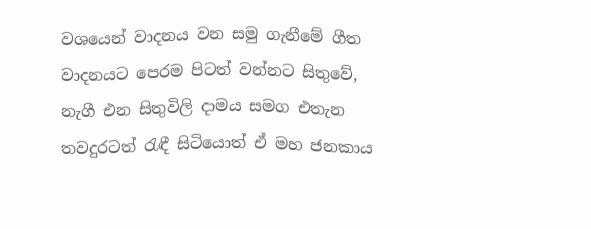වශයෙන් වාදනය වන සමු ගැනීමේ ගීත වාදනයට පෙරම පිටත් වන්නට සිතුවේ, නැගී එන සිතුවිලි දාමය සමග එතැන තවදුරටත් රැඳී සිටියොත් ඒ මහ ජනකාය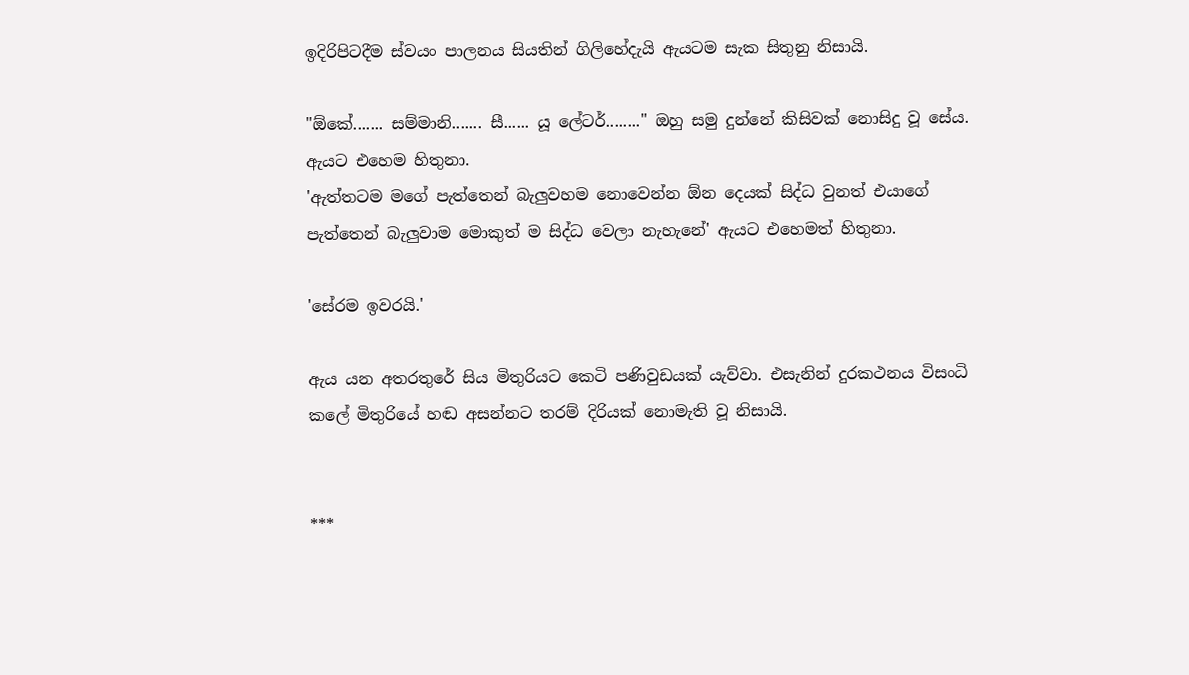ඉදිරිපිටදීම ස්වයං පාලනය සියතින් ගිලිහේදැයි ඇයටම සැක සිතුනු නිසායි.

"ඕකේ....... සම්මානි....... සී...... යූ ලේටර්........" ඔහු සමු දුන්නේ කිසිවක් නොසිදු වූ සේය. ඇයට එහෙම හිතුනා.
'ඇත්තටම මගේ පැත්තෙන් බැලුවහම නොවෙන්න ඕන දෙයක් සිද්ධ වුනත් එයාගේ පැත්තෙන් බැලුවාම මොකුත් ම සිද්ධ වෙලා නැහැනේ' ඇයට එහෙමත් හිතුනා.

'සේරම ඉවරයි.'

ඇය යන අතරතුරේ සිය මිතුරියට කෙටි පණිවුඩයක් යැව්වා. එසැනින් දුරකථනය විසංධි කලේ මිතුරියේ හඬ අසන්නට තරම් දිරියක් නොමැති වූ නිසායි.


***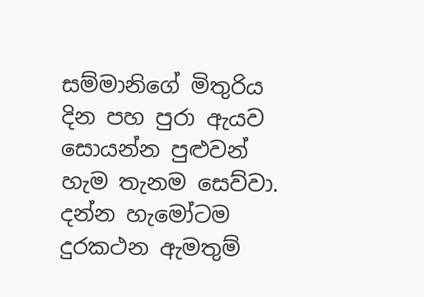සම්මානිගේ මිතුරිය දින පහ පුරා ඇයව සොයන්න පුළුවන් හැම තැනම සෙව්වා. දන්න හැමෝටම දුරකථන ඇමතුම්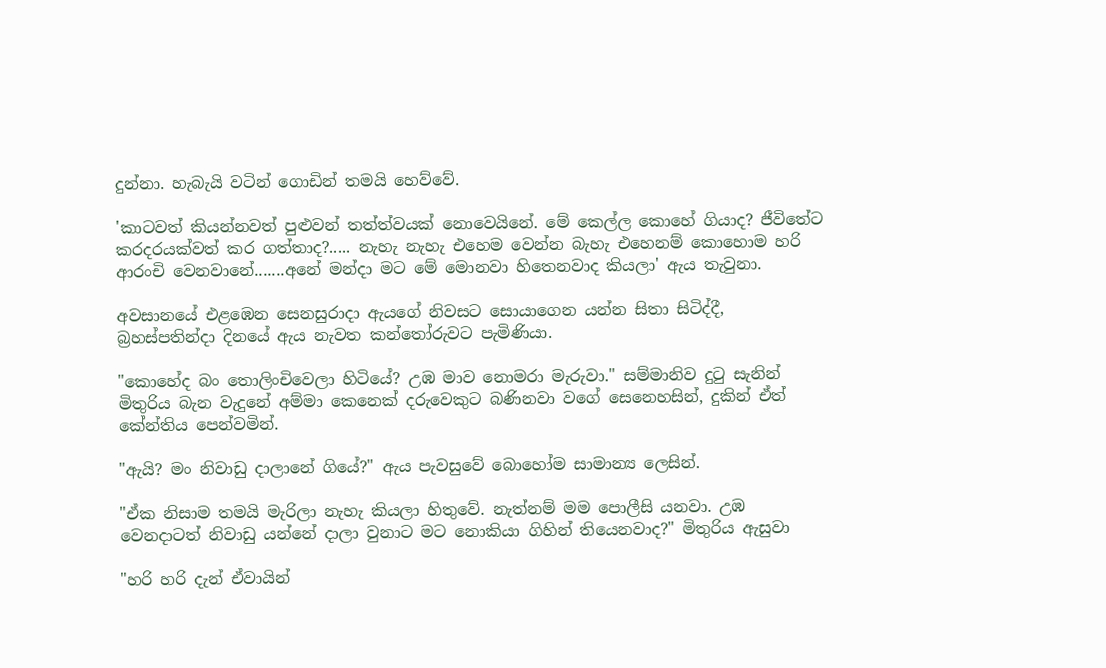දුන්නා. හැබැයි වටින් ගොඩින් තමයි හෙව්වේ.

'කාටවත් කියන්නවත් පුළුවන් තත්ත්වයක් නොවෙයිනේ. මේ කෙල්ල කොහේ ගියාද? ජීවිතේට කරදරයක්වත් කර ගත්තාද?..... නැහැ නැහැ එහෙම වෙන්න බැහැ එහෙනම් කොහොම හරි ආරංචි වෙනවානේ.......අනේ මන්දා මට මේ මොනවා හිතෙනවාද කියලා' ඇය තැවුනා.

අවසානයේ එළඹෙන සෙනසුරාදා ඇයගේ නිවසට සොයාගෙන යන්න සිතා සිටිද්දී, බ්‍රහස්පතින්දා දිනයේ ඇය නැවත කන්තෝරුවට පැමිණියා.

"කොහේද බං තොලිංචිවෙලා හිටියේ? උඹ මාව නොමරා මැරුවා." සම්මානිව දුටු සැනින් මිතුරිය බැන වැදුනේ අම්මා කෙනෙක් දරුවෙකුට බණිනවා වගේ සෙනෙහසින්, දුකින් ඒත් කේන්තිය පෙන්වමින්.

"ඇයි? මං නිවාඩු දාලානේ ගියේ?" ඇය පැවසුවේ බොහෝම සාමාන්‍ය ලෙසින්.

"ඒක නිසාම තමයි මැරිලා නැහැ කියලා හිතුවේ. නැත්නම් මම පොලීසි යනවා. උඹ වෙනදාටත් නිවාඩු යන්නේ දාලා වුනාට මට නොකියා ගිහින් තියෙනවාද?" මිතුරිය ඇසුවා

"හරි හරි දැන් ඒවායින්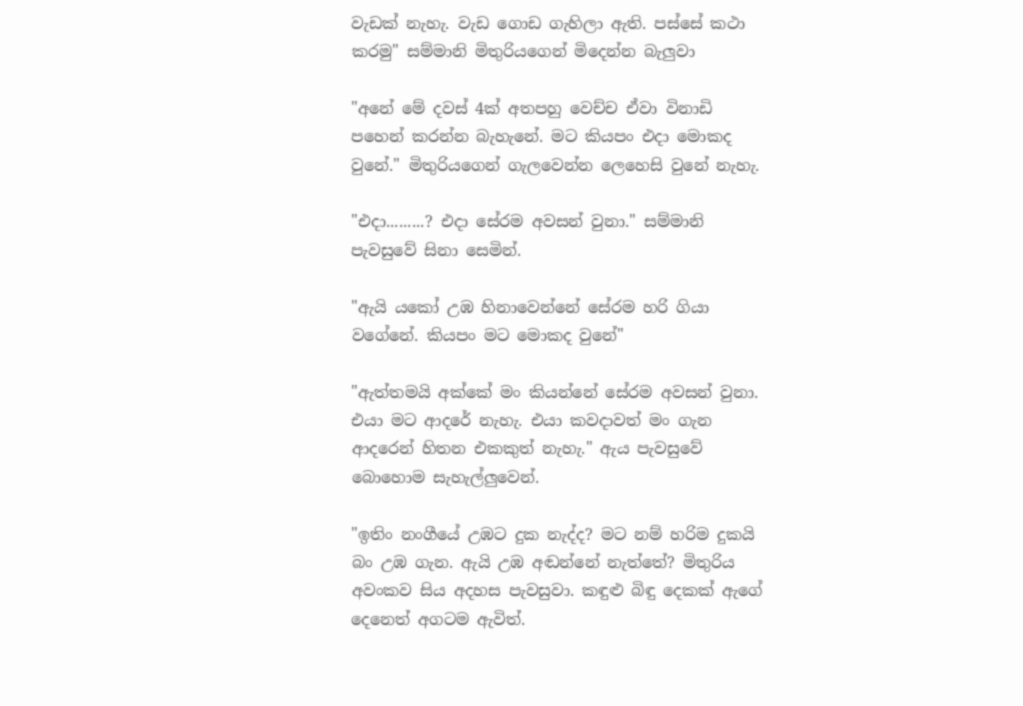වැඩක් නැහැ. වැඩ ගොඩ ගැහිලා ඇති. පස්සේ කථා කරමු" සම්මානි මිතුරියගෙන් මිදෙන්න බැලුවා

"අනේ මේ දවස් 4ක් අතපහු වෙච්ච ඒවා විනාඩි පහෙන් කරන්න බැහැනේ. මට කියපං එදා මොකද වුනේ." මිතුරියගෙන් ගැලවෙන්න ලෙහෙසි වුනේ නැහැ.

"එදා.........? එදා සේරම අවසන් වුනා." සම්මානි පැවසුවේ සිනා සෙමින්.

"ඇයි යකෝ උඹ හිනාවෙන්නේ සේරම හරි ගියා වගේනේ. කියපං මට මොකද වුනේ"

"ඇත්තමයි අක්කේ මං කියන්නේ සේරම අවසන් වුනා. එයා මට ආදරේ නැහැ. එයා කවදාවත් මං ගැන ආදරෙන් හිතන එකකුත් නැහැ." ඇය පැවසුවේ බොහොම සැහැල්ලුවෙන්.

"ඉතිං නංගීයේ උඹට දුක නැද්ද? මට නම් හරිම දුකයි බං උඹ ගැන. ඇයි උඹ අඬන්නේ නැත්තේ? මිතුරිය අවංකව සිය අදහස පැවසුවා. කඳුළු බිඳු දෙකක් ඇගේ දෙනෙත් අගටම ඇවිත්.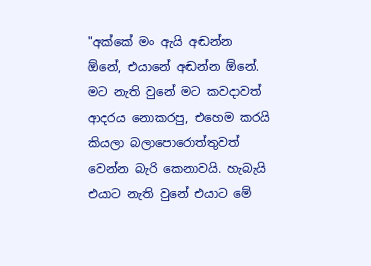"අක්කේ මං ඇයි අඬන්න ඕනේ, එයානේ අඬන්න ඕනේ. මට නැති වුනේ මට කවදාවත් ආදරය නොකරපු, එහෙම කරයි කියලා බලාපොරොත්තුවත් වෙන්න බැරි කෙනාවයි. හැබැයි එයාට නැති වුනේ එයාට මේ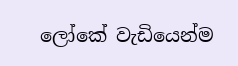ලෝකේ වැඩියෙන්ම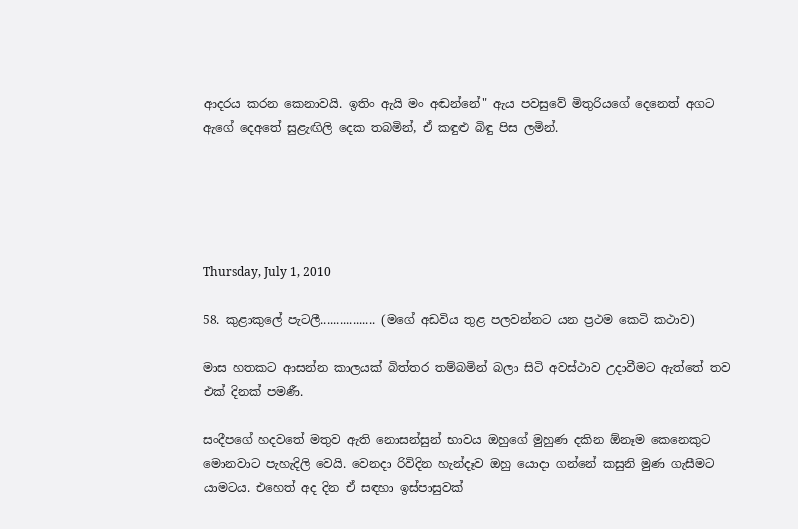ආදරය කරන කෙනාවයි. ඉතිං ඇයි මං අඬන්නේ" ඇය පවසුවේ මිතුරියගේ දෙනෙත් අගට ඇගේ දෙඅතේ සුළැඟිලි දෙක තබමින්, ඒ කඳුළු බිඳු පිස ලමින්.





Thursday, July 1, 2010

58. කුළාකුලේ පැටලී................. (මගේ අඩවිය තුළ පලවන්නට යන ප්‍රථම කෙටි කථාව)

මාස හතකට ආසන්න කාලයක් බිත්තර තම්බමින් බලා සිටි අවස්ථාව උදාවීමට ඇත්තේ තව එක් දිනක් පමණී.

සංදීපගේ හදවතේ මතුව ඇති නොසන්සුන් භාවය ඔහුගේ මුහුණ දකින ඕනෑම කෙනෙකුට මොනවාට පැහැදිලි වෙයි. වෙනදා රිවිදින හැන්දෑව ඔහු යොදා ගන්නේ කසුනි මුණ ගැසීමට යාමටය. එහෙත් අද දින ඒ සඳහා ඉස්පාසුවක්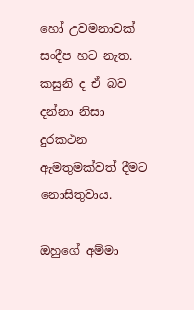හෝ උවමනාවක් සංදීප හට නැත. කසුනි ද ඒ බව දන්නා නිසා දුරකථන ඇමතුමක්වත් දීමට නොසිතුවාය.

ඔහුගේ අම්මා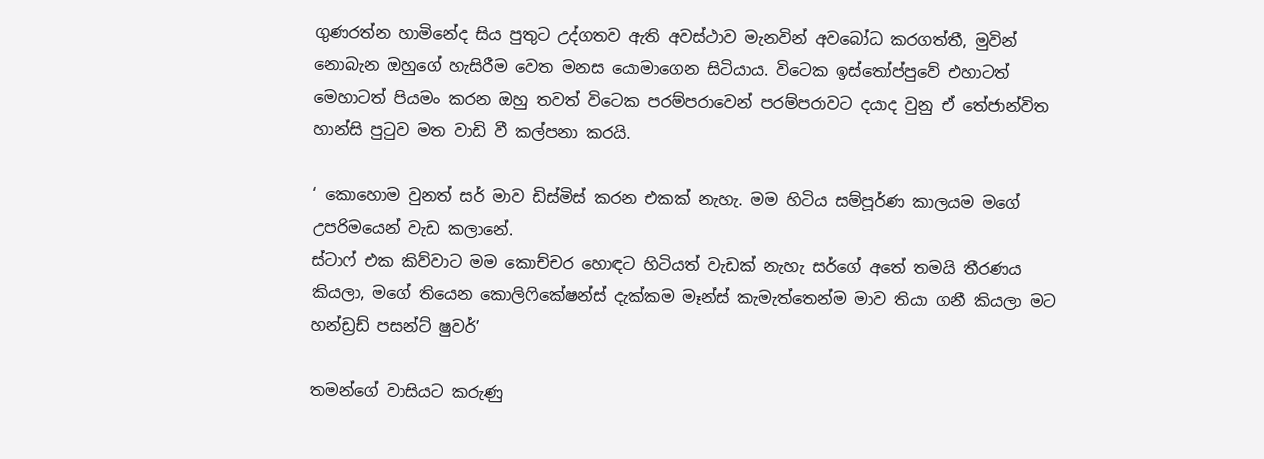ගුණරත්න හාමිනේද සිය පුතුට උද්ගතව ඇති අවස්ථාව මැනවින් අවබෝධ කරගත්තී, මුවින් නොබැන ඔහුගේ හැසිරීම වෙත මනස යොමාගෙන සිටියාය. විටෙක ඉස්තෝප්පුවේ එහාටත් මෙහාටත් පියමං කරන ඔහු තවත් විටෙක පරම්පරාවෙන් පරම්පරාවට දයාද වුනු ඒ තේජාන්විත හාන්සි පුටුව මත වාඩි වී කල්පනා කරයි.

‘ කොහොම වුනත් සර් මාව ඩිස්මිස් කරන එකක් නැහැ. මම හිටිය සම්පූර්ණ කාලයම මගේ උපරිමයෙන් වැඩ කලානේ.
ස්ටාෆ් එක කිව්වාට මම කොච්චර හොඳට හිටියත් වැඩක් නැහැ සර්ගේ අතේ තමයි තීරණය කියලා, මගේ තියෙන කොලිෆිකේෂන්ස් දැක්කම මෑන්ස් කැමැත්තෙන්ම මාව තියා ගනී කියලා මට හන්ඩ්‍රඩ් පසන්ට් ෂුවර්’

තමන්ගේ වාසියට කරුණු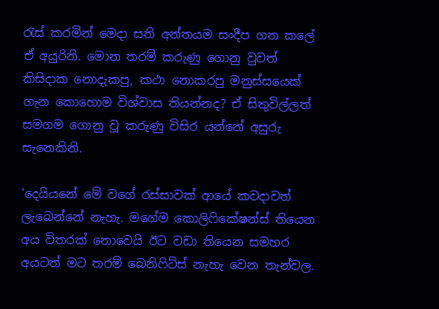රැස් කරමින් මෙදා සති අන්තයම සංදීප ගත කලේ ඒ අයුරිනි. මොන තරම් කරුණු ගොනු වුවත් කිසිදාක නොදැකපු, කථා නොකරපු මනුස්සයෙක් ගැන කොහොම විශ්වාස තියන්නද? ඒ සිතුවිල්ලත් සමගම ගොනු වූ කරුණු විසිර යන්නේ අසුරු සැනෙකිනි.

‘දෙයියනේ මේ වගේ රස්සාවක් ආයේ කවදාවත් ලැබෙන්නේ නැහැ. මගේම කොලිෆිකේෂන්ස් තියෙන අය විතරක් නොවෙයි ඊට වඩා තියෙන සමහර අයටත් මට තරම් බෙනිෆිට්ස් නැහැ වෙන තැන්වල.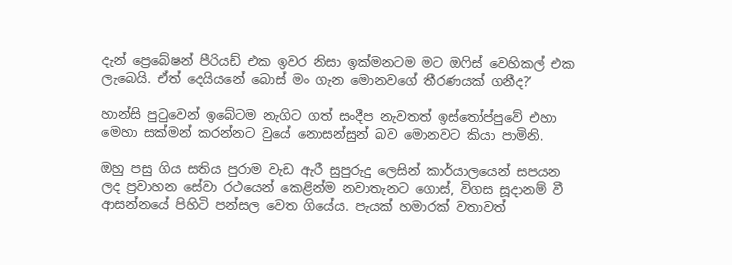දැන් ප්‍රෙබේෂන් පීරියඩ් එක ඉවර නිසා ඉක්මනටම මට ඔෆිස් වෙහිකල් එක ලැබෙයි. ඒත් දෙයියනේ බොස් මං ගැන මොනවගේ තීරණයක් ගනීද?’

හාන්සි පුටුවෙන් ඉබේටම නැගිට ගත් සංදීප නැවතත් ඉස්තෝප්පුවේ එහා මෙහා සක්මන් කරන්නට වුයේ නොසන්සුන් බව මොනවට කියා පාමිනි.

ඔහු පසු ගිය සතිය පුරාම වැඩ ඇරී සුපුරුදු‍ ලෙසින් කාර්යාලයෙන් සපයන ලද ප්‍රවාහන සේවා රථයෙන් කෙළින්ම නවාතැනට ගොස්, විගස සූදානම් වී ආසන්නයේ පිහිටි පන්සල වෙත ගියේය. පැයක් හමාරක් වතාවත්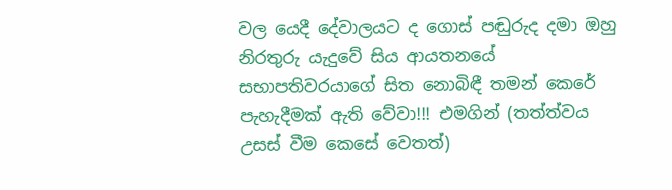වල යෙදී දේවාලයට ද ගොස් පඬුරුද දමා ඔහු නිරතුරු යැදුවේ සිය ආයතනයේ සභාපතිවරයාගේ සිත නොබිඳී තමන් කෙරේ පැහැදීමක් ඇති වේවා!!! එමගින් (තත්ත්වය උසස් වීම කෙසේ වෙතත්)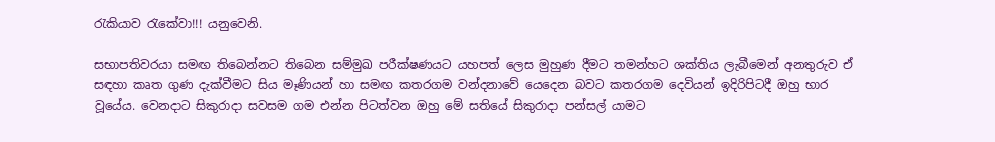රැකියාව රැකේවා!!! යනුවෙනි.

සභාපතිවරයා සමඟ තිබෙන්නට තිබෙන සම්මුඛ පරීක්ෂණයට යහපත් ලෙස මුහුණ දීමට තමන්හට ශක්තිය ලැබීමෙන් අනතුරුව ඒ සඳහා කෘත ගුණ දැක්වීමට සිය මෑණියන් හා සමඟ කතරගම වන්දනාවේ යෙදෙන බවට කතරගම දෙවියන් ඉදිරිපිටදී ඔහු භාර වූයේය. වෙනදාට සිකුරාදා සවසම ගම එන්න පිටත්වන ඔහු මේ සතියේ සිකුරාදා පන්සල් යාමට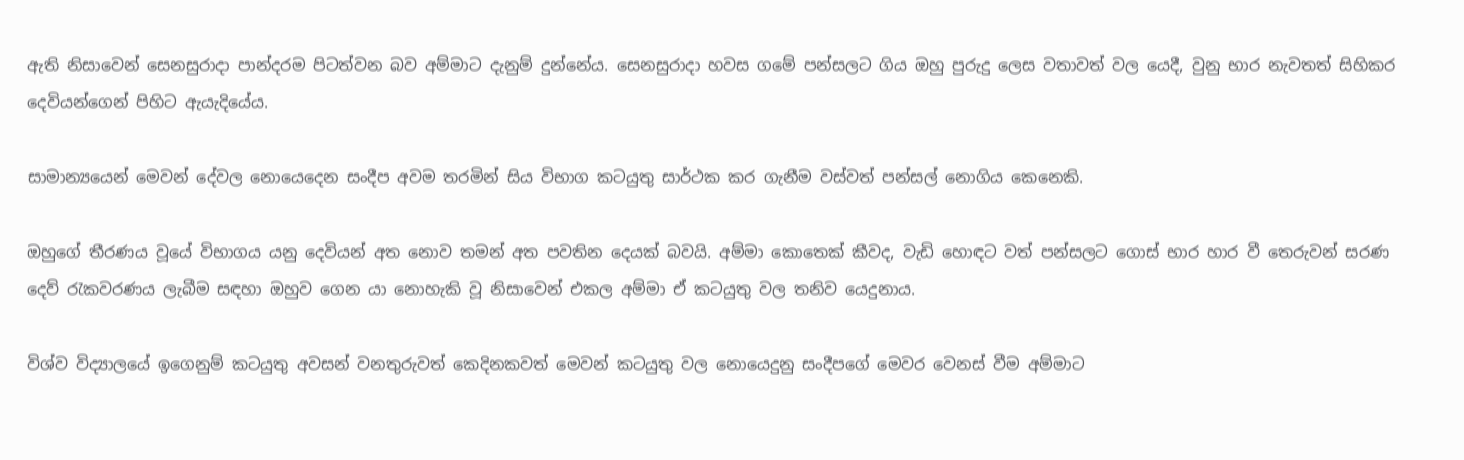ඇති නිසාවෙන් සෙනසුරාදා පාන්දරම පිටත්වන බව අම්මාට දැනුම් දුන්නේය. සෙනසුරාදා හවස ගමේ පන්සලට ගිය ඔහු පුරුදු ලෙස වතාවත් වල යෙදී, වුනු භාර නැවතත් සිහිකර දෙවියන්ගෙන් පිහිට ඇයැදියේය.

සාමාන්‍යයෙන් මෙවන් දේවල නොයෙදෙන සංදීප අවම තරමින් සිය විභාග කටයුතු සාර්ථක කර ගැනීම වස්වත් පන්සල් නොගිය කෙනෙකි.

ඔහුගේ තීරණය වූයේ විභාගය යනු දෙවියන් අත නොව තමන් අත පවතින දෙයක් බවයි. අම්මා කොතෙක් කීවද, වැඩි හොඳට වත් පන්සලට ගොස් භාර හාර වී තෙරුවන් සරණ දෙව් රැකවරණය ලැබීම සඳහා ඔහුව ගෙන යා නොහැකි වූ නිසාවෙන් එකල අම්මා ඒ කටයුතු වල තනිව යෙදුනාය.

විශ්ව විද්‍යාලයේ ඉගෙනුම් කටයුතු අවසන් වනතුරුවත්‍ කෙදිනකවත් මෙවන් කටයුතු වල නොයෙදුනු සංදීපගේ මෙවර වෙනස් වීම අම්මාට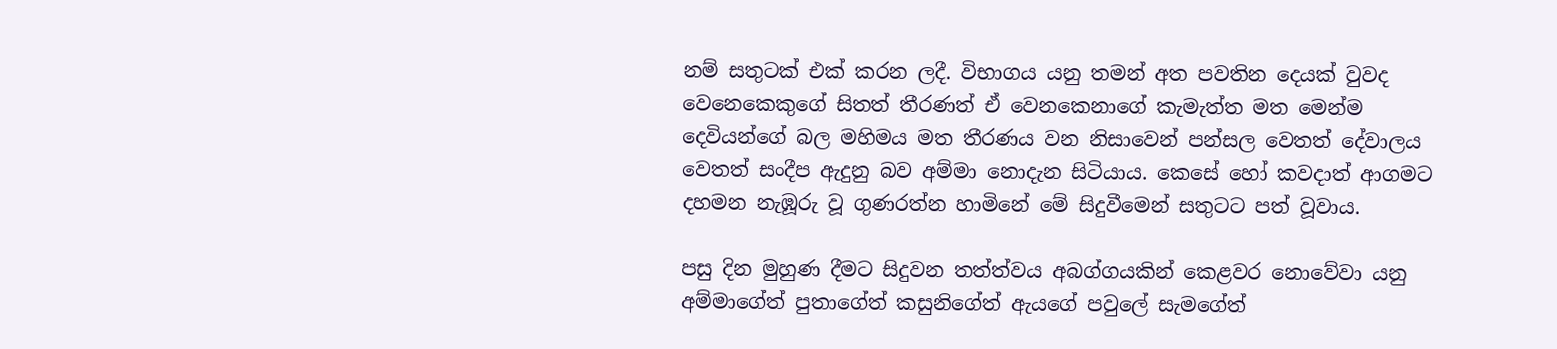නම් සතුටක් එක් කරන ලදී. විභාගය යනු තමන් අත පවතින දෙයක් වුවද වෙනෙකෙකුගේ සිතත් තීරණත් ඒ වෙනකෙනාගේ කැමැත්ත මත මෙන්ම දෙවියන්ගේ බල මහිමය මත තීරණය වන නිසාවෙන් පන්සල වෙතත් දේවාලය වෙතත් සංදීප ඇදුනු බව අම්මා නොදැන සිටියාය. කෙසේ හෝ කවදාත් ආගමට දහමන නැඹූරු වූ ගුණරත්න හාමිනේ මේ සිදුවීමෙන් සතුටට පත් වූවාය.

පසු දින මුහුණ දීමට සිදුවන තත්ත්වය අබග්ගයකින් කෙළවර නොවේවා යනු අම්මාගේත් පුතාගේත් කසුනිගේත් ඇයගේ පවුලේ සැමගේත්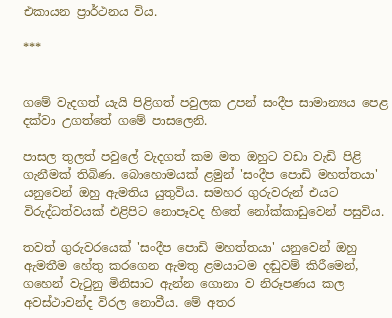එකායන ප්‍රාර්ථනය විය.

***


ගමේ වැදගත් යැයි පිළිගත් පවුලක උපන් සංදීප සාමාන්‍යය පෙළ දක්වා උගත්තේ ගමේ පාසලෙනි.

පාසල තුලත් පවුලේ වැදගත් කම මත ඔහුට වඩා වැඩි පිළි ගැනීමක් තිබිණ. බොහොමයක් ළමුන් 'සංදීප පොඩි මහත්තයා' යනුවෙන් ඔහු ඇමතිය යුතුවිය. සමහර ගුරුවරුන් එයට විරුද්ධත්වයක් එළිපිට නොපෑවද හිතේ නෝක්කාඩුවෙන් පසුවිය.

තවත් ගුරුවරයෙක් 'සංදීප පොඩි මහත්තයා' යනුවෙන් ඔහු ඇමතීම හේතු කරගෙන ඇමතු ළමයාටම දඬුවම් කිරීමෙන්, ගහෙන් වැටුනු මිනිසාට ඇන්න ගොනා ව නිරූපණය කල අවස්ථාවන්ද විරල නොවීය. මේ අතර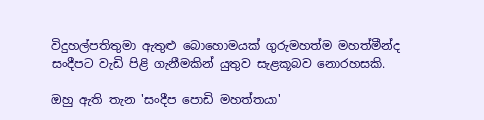විදුහල්පතිතුමා ඇතුළු බොහොමයක් ගුරුමහත්ම මහත්මීන්ද සංදීපට වැඩි පිළි ගැනීමකින් යුතුව සැළකූබව නොරහසකි.

ඔහු ඇති තැන 'සංදීප පොඩි මහත්තයා'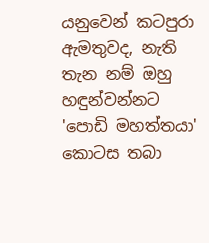යනුවෙන් කටපුරා ඇමතුවද, නැති තැන නම් ඔහු හඳුන්වන්නට 'පොඩි මහත්තයා' කොටස තබා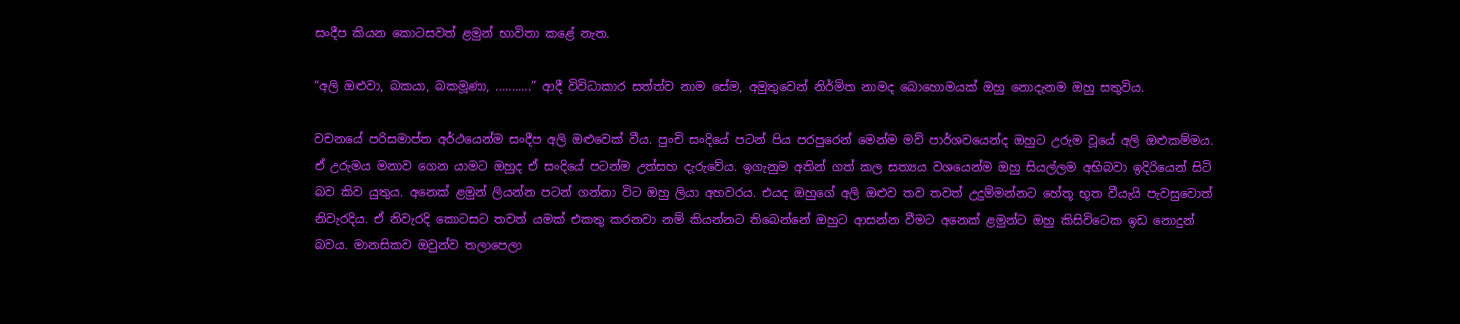සංදීප කියන කොටසවත් ළමුන් භාවිතා කළේ නැත.

“අලි ඔළුවා, බකයා, බකමූණා, ...........” ආදී විවිධාකාර සත්ත්ව නාම සේම, අමුතුවෙන් නිර්මිත නාමද බොහොමයක් ඔහු නොදැනම ඔහු සතුවිය.

වචනයේ පරිසමාප්ත අර්ථයෙන්ම සංදීප අලි ඔළුවෙක් වීය. පුංචි සංදියේ පටන් පිය පරපුරෙන් මෙන්ම මව් පාර්ශවයෙන්ද ඔහුට උරුම වූයේ අලි ඔළුකම්මය. ඒ උරුමය මනාව ගෙන යාමට ඔහුද ඒ සංදියේ පටන්ම උත්සහ දැරුවේය. ඉගැනුම අතින් ගත් කල සත්‍යය වශයෙන්ම ඔහු සියල්ලම අභිබවා ඉදිරියෙන් සිටි බව කිව යුතුය. අනෙක් ළමුන් ලියන්න පටන් ගන්නා විට ඔහු ලියා අහවරය. එයද ඔහුගේ අලි ඔළුව තව තවත් උදුම්මන්නට හේතූ භූත වීයැයි පැවසුවොත් නිවැරදිය. ඒ නිවැරදි කොටසට තවත් යමක් එකතු කරනවා නම් කියන්නට තිබෙන්නේ ඔහුට ආසන්න වීමට අනෙක් ළමුන්ට ඔහු කිසිවිටෙක ඉඩ නොදුන් බවය. මානසිකව ඔවුන්ව තලාපෙලා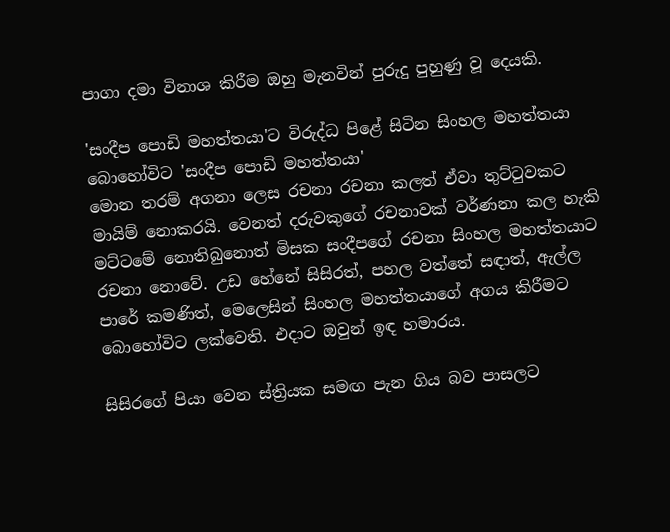පාගා දමා විනාශ කිරීම ඔහු මැනවින් පුරුදු පුහුණු වූ දෙයකි.

'සංදීප පොඩි මහත්තයා'ට විරුද්ධ පිළේ සිටින සිංහල මහත්තයා බොහෝවිට 'සංදීප පොඩි මහත්තයා'
මොන තරම් අගනා ලෙස රචනා රචනා කලත් ඒවා තුට්ටුවකට මායිම් නොකරයි. වෙනත් දරුවකුගේ රචනාවක් වර්ණනා කල හැකි මට්ටමේ නොතිබුනොත් මිසක සංදීපගේ රචනා සිංහල මහත්තයාට රචනා නොවේ. උඩ හේනේ සිසිරත්, පහල වත්තේ සඳාත්, ඇල්ල පාරේ කමණිත්, මෙලෙසින් සිංහල මහත්තයාගේ අගය කිරීමට බොහෝවිට ලක්වෙති. එදාට ඔවුන් ඉඳ හමාරය.

සිසිරගේ පියා වෙන ස්ත්‍රියක සමඟ පැන ගිය බව පාසලට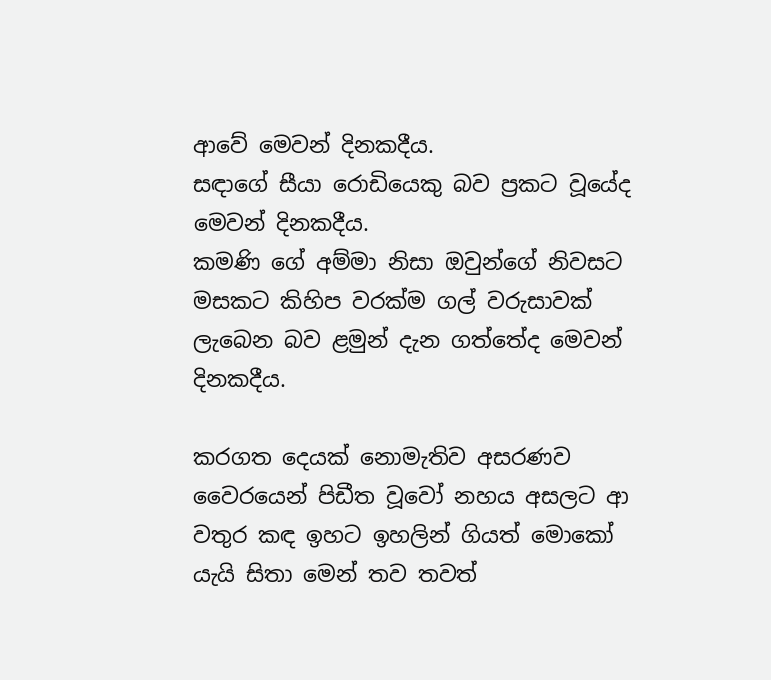ආවේ මෙවන් දිනකදීය.
සඳාගේ සීයා රොඩියෙකු බව ප්‍රකට වූයේද මෙවන් දිනකදීය.
කමණි ගේ අම්මා නිසා ඔවුන්ගේ නිවසට මසකට කිහිප වරක්ම ගල් වරුසාවක් ලැබෙන බව ළමුන් දැන ගත්තේද මෙවන් දිනකදීය.

කරගත දෙයක් නොමැතිව අසරණව වෛරයෙන් පිඩීත වූවෝ නහය අසලට ආ වතුර කඳ ඉහට ඉහලින් ගියත් මොකෝ යැයි සිතා‍ මෙන් තව තවත්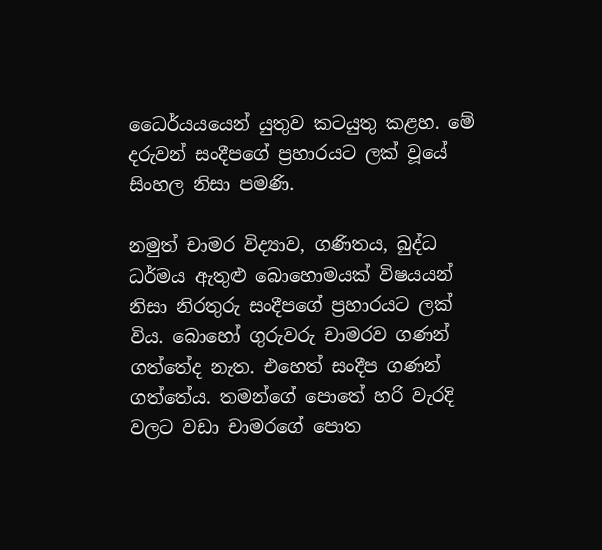ධෛර්යයයෙන් යුතුව කටයුතු කළහ. මේ දරුවන් සංදීපගේ ප්‍රහාරයට ලක් වූයේ සිංහල නිසා පමණි.

නමුත් චාමර විද්‍යාව, ගණිතය, බුද්ධ ධර්මය ඇතුළු බොහොමයක් විෂයයන් නිසා නිරතුරු සංදීපගේ ප්‍රහාරයට ලක් විය. බොහෝ ගුරුවරු චාමරව ගණන් ගත්තේද නැත. එහෙත් සංදීප ගණන් ගත්තේය. තමන්ගේ පොතේ හරි වැරදි වලට වඩා චාමරගේ පොත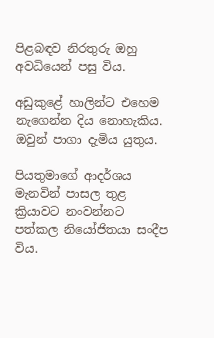පිළබඳව නිරතුරු ඔහු අවධියෙන් පසු විය.

අඩුකුළේ හාලින්ට එහෙම නැගෙන්න දිය නොහැකිය. ඔවුන් පාගා දැමිය යුතුය.

පියතුමාගේ ආදර්ශය මැනවින් පාසල තුළ ක්‍රියාවට නංවන්නට පත්කල නියෝජිතයා සංදීප විය.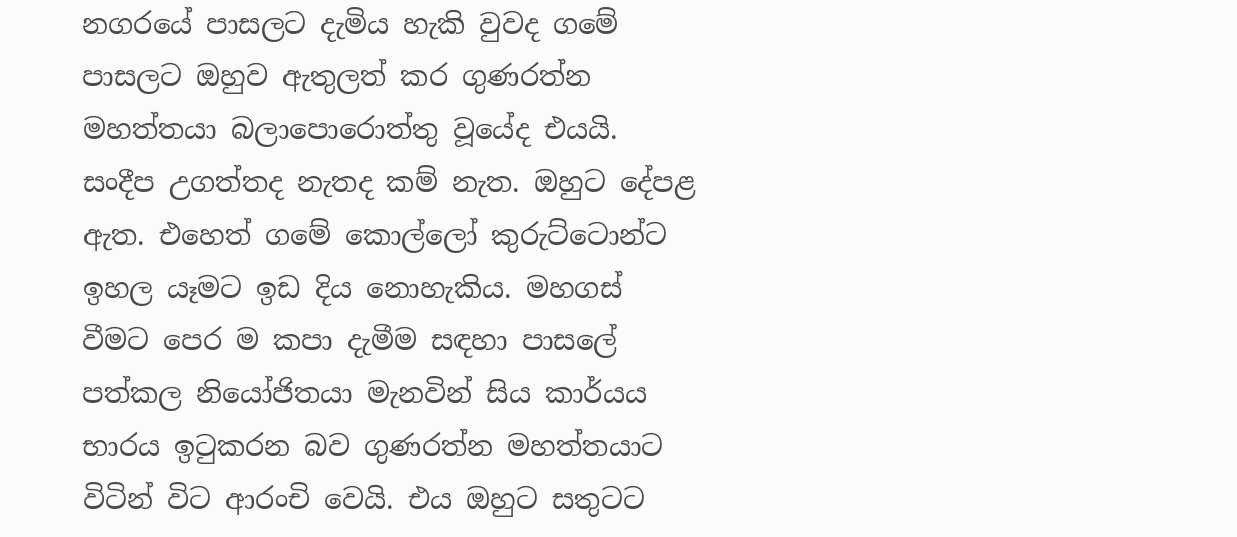නගරයේ පාසලට දැමිය හැකි වුවද ගමේ පාසලට ඔහුව ඇතුලත් කර ගුණරත්න මහත්තයා බලාපොරොත්තු වූයේද එයයි. සංදීප උගත්තද නැතද කම් නැත. ඔහුට දේපළ ඇත. එහෙත් ගමේ කොල්ලෝ කුරුට්ටොන්ට ඉහල යෑමට ඉඩ දිය නොහැකිය. මහගස් වීමට පෙර ම කපා දැමීම සඳහා පාසලේ පත්කල නියෝජිතයා මැනවින් සිය කාර්යය භාරය ඉටුකරන බව ගුණරත්න මහත්තයාට විටින් විට ආරංචි වෙයි. එය ඔහුට සතුටට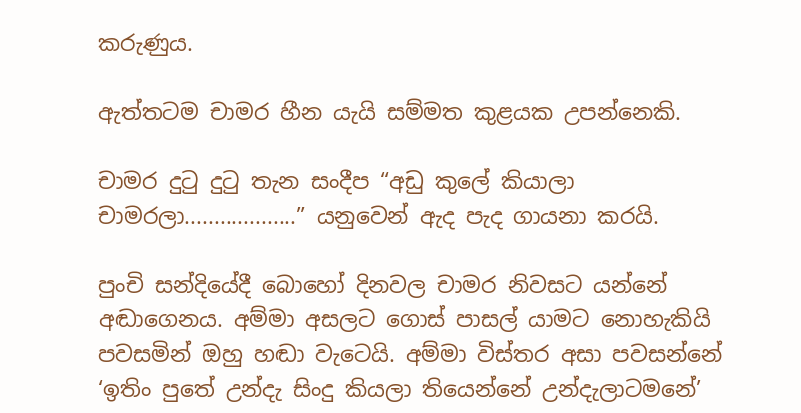කරුණුය.

ඇත්තටම චාමර හීන යැයි සම්මත කුළයක උපන්නෙකි.

චාමර දුටු දුටු තැන සංදීප “අඩු කුලේ කියාලා චාමරලා...................” යනුවෙන් ඇද පැද ගායනා කරයි.

පුංචි සන්දියේදී බොහෝ දිනවල චාමර නිවසට යන්නේ අඬාගෙනය. අම්මා අසලට ගොස් පාසල් යාමට නොහැකියි පවසමින් ඔහු හඬා වැටෙයි. අම්මා විස්තර අසා පවසන්නේ ‘ඉතිං පුතේ උන්දැ සිංදු කියලා තියෙන්නේ උන්දැලාටමනේ’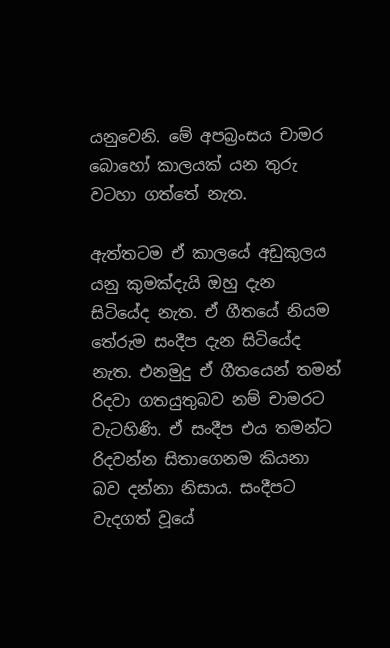යනුවෙනි. මේ අපබ්‍රංසය චාමර බොහෝ කාලයක් යන තුරු වටහා ගත්තේ නැත.

ඇත්තටම ඒ කාලයේ අඩුකුලය යනු කුමක්දැයි ඔහු දැන සිටියේද නැත. ඒ ගීතයේ නියම තේරුම සංදීප දැන සිටියේද නැත. එනමුදු ඒ ගීතයෙන් තමන් රිදවා ගතයුතුබව නම් චාමරට වැටහිණි. ඒ සංදීප එය තමන්ට රිදවන්න සිතාගෙනම කියනා බව දන්නා නිසාය. සංදීපට වැදගත් වූයේ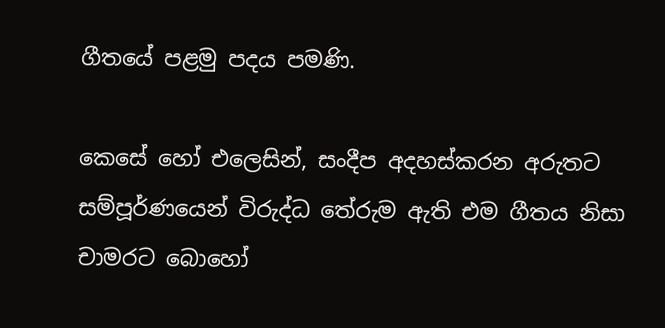ගීතයේ පළමු පදය පමණි.

කෙසේ හෝ එලෙසින්, සංදීප අදහස්කරන අරුතට සම්පූර්ණයෙන් විරුද්ධ තේරුම ඇති එම ගීතය නිසා චාමරට බොහෝ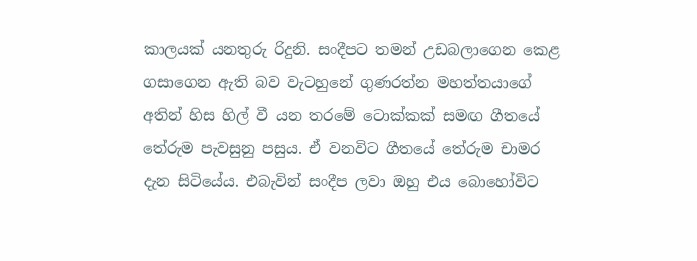කාලයක් යනතුරු රිදුනි. සංදීපට තමන් උඩබලාගෙන කෙළ ගසාගෙන ඇති බව වැටහුනේ ගුණරත්න මහත්තයාගේ අතින් හිස හිල් වී යන තරමේ ටොක්කක් සමඟ ගීතයේ තේරුම පැවසුනු පසුය. ඒ වනවිට ගීතයේ තේරුම චාමර දැන සිටියේය. එබැවින් සංදීප ලවා ඔහු එය බොහෝවිට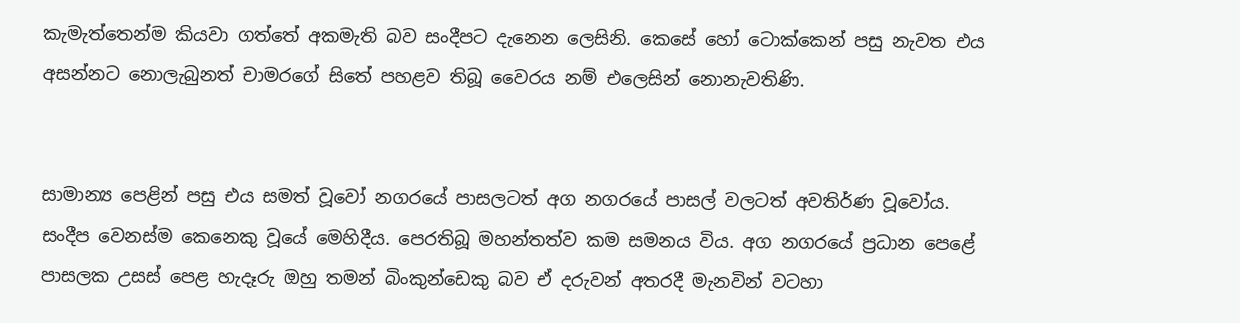කැමැත්තෙන්ම කියවා ගත්තේ අකමැති බව සංදීපට දැනෙන ලෙසිනි. කෙසේ හෝ ටොක්කෙන් පසු නැවත එය අසන්නට නොලැබුනත් චාමරගේ සිතේ පහළව තිබූ වෛරය නම් එලෙසින් නොනැවතිණි.


සාමාන්‍ය පෙළින් පසු එය සමත් වූවෝ නගරයේ පාසලටත් අග නගරයේ පාසල් වලටත් අවතිර්ණ වූවෝය. සංදීප වෙනස්ම කෙනෙකු වූයේ මෙහිදීය. පෙරතිබූ මහන්තත්ව කම සමනය විය. අග නගරයේ ප්‍රධාන පෙළේ පාසලක උසස් පෙළ හැදෑරු ඔහු තමන් බිංකුන්ඩෙකු බව ඒ දරුවන් අතරදී මැනවින් වටහා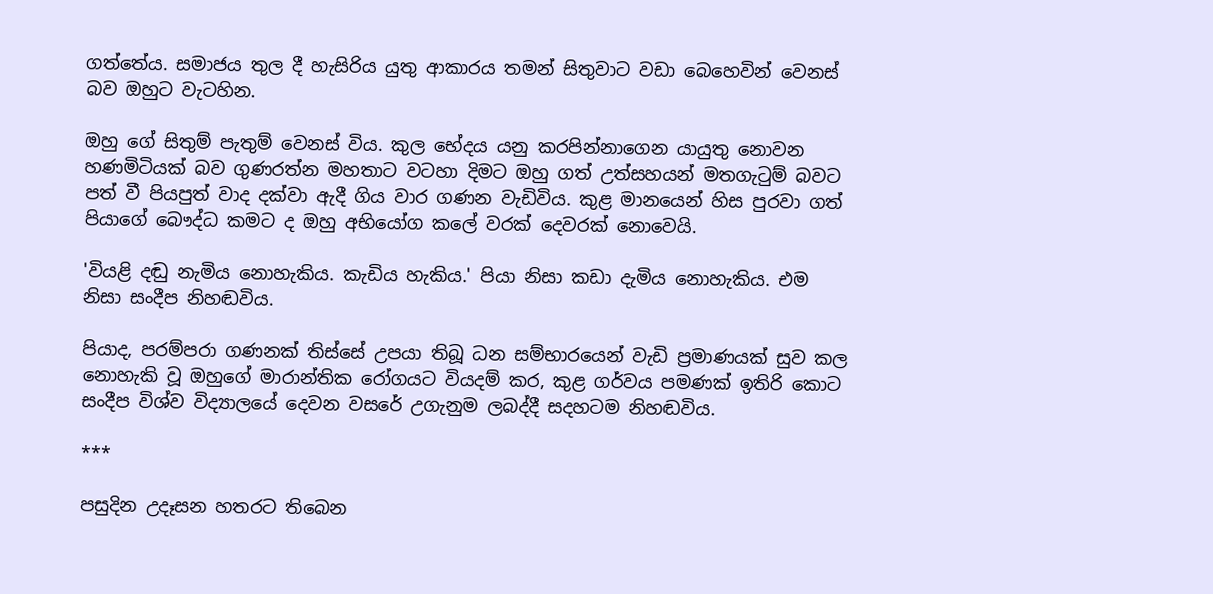ගත්තේය. සමාජය තුල දී හැසිරිය යුතු ආකාරය තමන් සිතුවාට වඩා බෙහෙවින් වෙනස් බව ඔහුට වැටහින.

ඔහු ගේ සිතුම් පැතුම් වෙනස් විය. කුල භේදය යනු කරපින්නාගෙන යායුතු නොවන හණමිටියක් බව ගුණරත්න මහතාට වටහා දිමට ඔහු ගත් උත්සහයන් මතගැටුම් බවට පත් වී පියපුත් වාද දක්වා ඇදී ගිය වාර ගණන වැඩිවිය. කුළ මානයෙන් හිස පුරවා ගත් පියාගේ බෞද්ධ කමට ද ඔහු අභියෝග කලේ වරක් දෙවරක් නොවෙයි.

'වියළි දඬු නැමිය නොහැකිය. කැඩිය හැකිය.' පියා නිසා කඩා දැමිය නොහැකිය. එම නිසා සංදීප නිහඬවිය.

පියාද, පරම්පරා ගණනක් තිස්සේ උපයා තිබූ ධන සම්භාරයෙන් වැඩි ප්‍රමාණයක් සුව කල නොහැකි වූ ඔහුගේ මාරාන්තික රෝගයට වියදම් කර, කුළ ගර්වය පමණක් ඉතිරි කොට සංදීප විශ්ව විද්‍යාලයේ දෙවන වසරේ උගැනුම ලබද්දී සදහටම නිහඬවිය.

***

පසුදින උදෑසන හතරට තිබෙන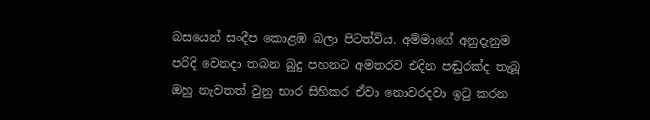බසයෙන් සංදීප කොළඹ බලා පිටත්විය. අම්මාගේ අනුදැනුම පරිදි වෙනදා තබන බුදු පහනට අමතරව එදින පඬුරක්ද තැබූ ඔහු නැවතත් වුනු භාර සිහිකර ඒවා නොවරදවා ඉටු කරන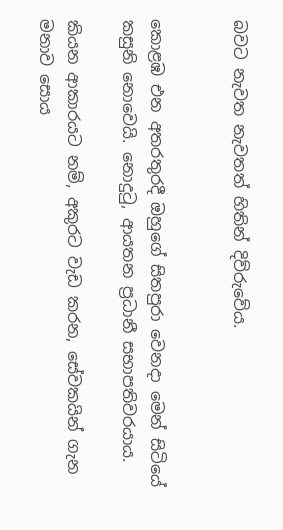බවට නැවත නැවතත් හිතින් දිව්රුවේය.


කොළඹ එන අතරතුරදී ඔහුගේ සිතපුරා වෙනදා මෙන් සිටියේ කසුනි නොවෙයි. නොදුටු, ආයතන ප්‍රධානී සභාපතිවරයාය.

කියන ආකාරයට නම්, අකුරට වැඩ කරන, සේවකයින් ගැන මනාව සොය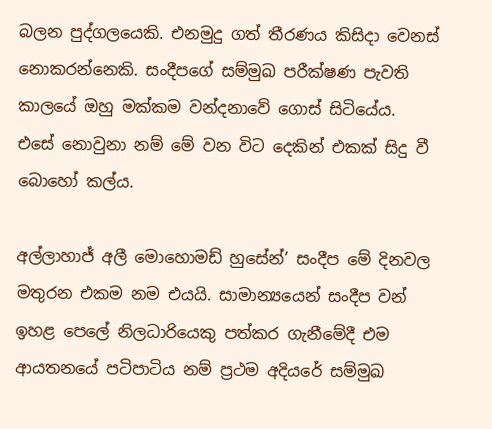බලන පුද්ගලයෙකි. එනමුදු ගත් තීරණය කිසිදා වෙනස් නොකරන්නෙකි. සංදීපගේ සම්මුඛ පරීක්ෂණ පැවති කාලයේ ඔහු මක්කම වන්දනාවේ ගොස් සිටියේය. එසේ නොවුනා නම් මේ වන විට දෙකින් එකක් සිදු වී බොහෝ කල්ය.

අල්ලාහාජ් අලී මොහොමඩ් හුසේන්’ සංදීප මේ දිනවල මතුරන එකම නම එයයි. සාමාන්‍යයෙන් සංදීප වන් ඉහළ පෙලේ නිලධාරියෙකු පත්කර ගැනීමේදී එම ආයතනයේ පටිපාටිය නම් ප්‍රථම අදියරේ සම්මුඛ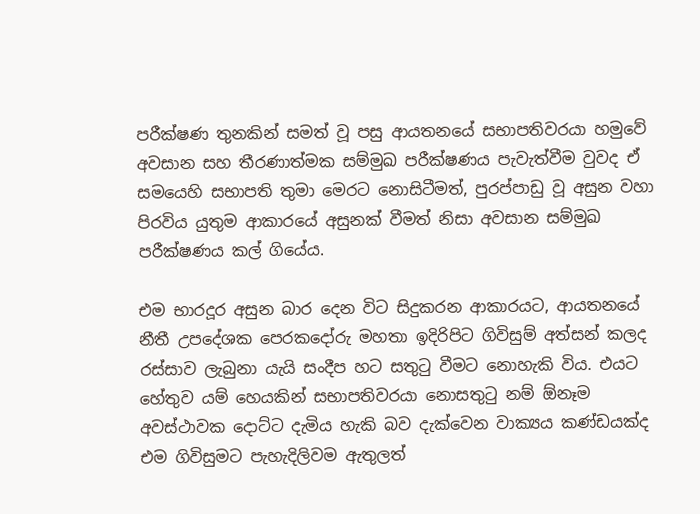පරීක්ෂණ තුනකින් සමත් වූ පසු ආයතනයේ සභාපතිවරයා හමුවේ අවසාන සහ තීරණාත්මක සම්මුඛ පරීක්ෂණය පැවැත්වීම වුවද ඒ සමයෙහි සභාපති තුමා මෙරට නොසිටීමත්, පුරප්පාඩු වූ අසුන වහා පිරවිය යුතුම ආකාරයේ අසුනක් වීමත් නිසා අවසාන සම්මුඛ පරීක්ෂණය කල් ගියේය.

එම භාරදූර අසුන බාර දෙන විට සිදුකරන ආකාරයට, ආයත‍නයේ නීතී උපදේශක පෙරකදෝරු මහතා ඉදිරිපිට ගිවිසුම් අත්සන් කලද රස්සාව ලැබුනා යැයි සංදීප හට සතුටු වීමට‍ නොහැකි විය. එයට හේතුව යම් හෙයකින් සභාපතිවරයා නොසතුටු නම් ඕනෑම අවස්ථාවක දොට්ට දැමිය හැකි බව දැක්වෙන වාක්‍යය කණ්ඩයක්ද එම ගිවිසුමට පැහැදිලිවම ඇතුලත්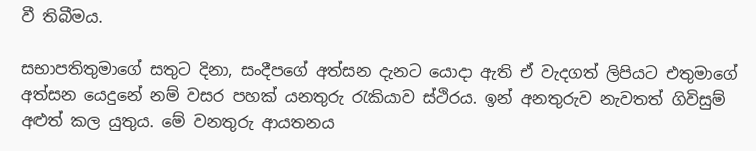වී තිබීමය.

සභාපතිතුමාගේ සතුට දිනා, සංදීපගේ අත්සන දැනට යොදා ඇති ඒ වැදගත් ලිපියට එතුමාගේ අත්සන යෙදුනේ නම් වසර පහක් යනතුරු රැකියාව ස්ථිරය. ඉන් අනතුරුව නැවතත් ගිවිසුම් අළුත් කල යුතුය. මේ වනතුරු ආයතනය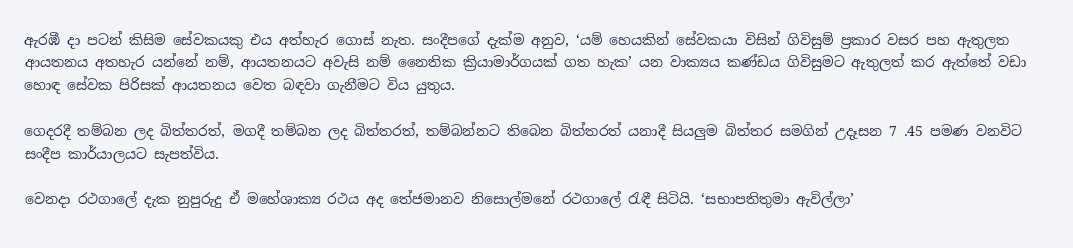ඇරඹී දා පටන් කිසිම සේවකයකු එය අත්හැර ගොස් නැත. සංදීපගේ දැක්ම අනුව, ‘යම් හෙයකින් සේවකයා විසින් ගිවිසුම් ප්‍රකාර වසර පහ ඇතුලත ආයතනය අතහැර යන්නේ නම්, ආයතනයට අවැසි නම් නෛතික ක්‍රියාමාර්ගයක් ගත හැක’ යන වාක්‍යය කණ්ඩය ගිවිසුමට ඇතුලත් කර ඇත්තේ වඩා හොඳ සේවක පිරිසක් ආයතනය වෙත බඳවා ගැනීමට විය යුතුය.

ගෙදරදී තම්බන ලද බිත්තරත්, මගදී තම්බන ලද බිත්තරත්, තම්බන්නට තිබෙන බිත්තරත් යනාදී සියලුම බිත්තර සමගින් උදෑසන 7 .45 පමණ වනවිට සංදීප කාර්යාලයට සැපත්විය.

වෙනදා රථගාලේ දැක නුපුරුදු ඒ මහේශාක්‍ය රථය අද තේජමානව නිසොල්මනේ රථගාලේ රැඳී සිටියි. ‘සභාපතිතුමා ඇවිල්ලා’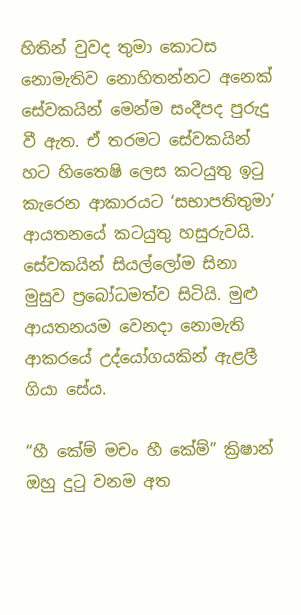හිතින් වුවද තුමා කොටස නොමැතිව නොහිතන්නට අනෙක් සේවකයින් මෙන්ම සංදීපද පුරුදු වී ඇත. ඒ තරමට සේවකයින් හට හිතෛෂි ලෙස කටයුතු ඉටු කැරෙන ආකාරයට ‘සභාපතිතුමා’ ආයතනයේ කටයුතු හසුරුවයි. සේවකයින් සියල්ලෝම සිනා මුසුව ප්‍රබෝධමත්ව සිටියි. මුළු ආයතනයම වෙනදා නොමැති ආකරයේ උද්යෝගයකින් ඇළලී ගියා සේය.

“හී කේම් මචං හී කේම්” ක්‍රිෂාන් ඔහු දුටු වනම අත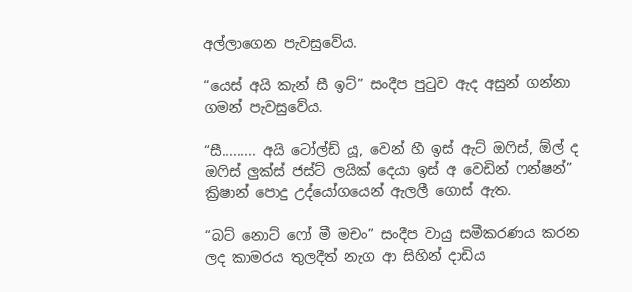අල්ලාගෙන පැවසුවේය.

“යෙස් අයි කැන් සී ඉට්” සංදීප පුටුව ඇද අසුන් ගන්නා ගමන් පැවසුවේය.

“සී......... අයි ටෝල්ඩ් යූ, වෙන් හී ඉස් ඇට් ඔෆිස්, ඕල් ද ඔෆිස් ලුක්ස් ජස්ට් ලයික් දෙයා ඉස් අ වෙඩින් ෆන්ෂන්” ක්‍රිෂාන් පොදු උද්යෝගයෙන් ඇලලී ගොස් ඇත.

“බට් නොට් ෆෝ මී මචං” සංදීප වායු සමීකරණය කරන ලද කාමරය තුලදීත් නැග ආ සිහින් දාඩිය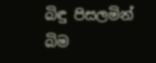බිඳු පිසලමින් බිම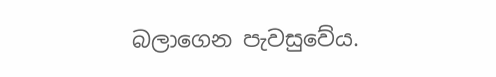බලාගෙන පැවසුවේය.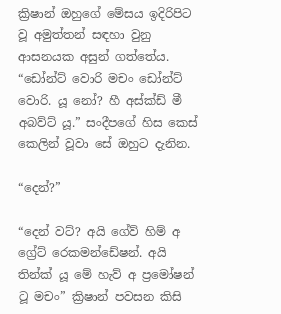ක්‍රිෂාන් ඔහුගේ මේසය ඉදිරිපිට වූ අමුත්තන් සඳහා වුනු ආසනයක අසුන් ගත්තේය.
“ඩෝන්ට් වොරි මචං ඩෝන්ට් වොරි. යූ නෝ? හී අස්ක්ඩ් මී අබව්ට් යූ.” සංදීපගේ හිස කෙස් කෙලින් වූවා සේ ඔහුට දැනින.

“දෙන්?”

“දෙන් වට්? අයි ගේව් හිම් අ ග්‍රේට් රෙකමන්ඩේෂන්. අයි තින්ක් යූ මේ හැව් අ ප්‍රමෝෂන් ටූ මචං” ක්‍රිෂාන් පවසන කිසි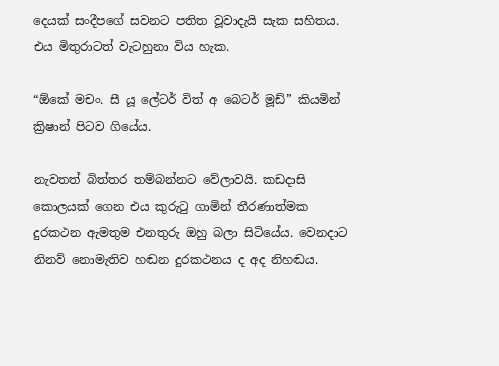දෙයක් සංදීපගේ සවනට පතිත වූවාදැයි සැක සහිතය. එය මිතුරාටත් වැටහුනා විය හැක.

“ඕකේ මචං. සී යූ ලේටර් විත් අ බෙටර් මූඩ්” කියමින් ක්‍රිෂාන් පිටව ගියේය.

නැවතත් බිත්තර තම්බන්නට වේලාවයි. කඩදාසි කොලයක් ගෙන එය කුරුටු ගාමින් තීරණාත්මක දුරකථන ඇමතුම එනතුරු ඔහු බලා සිටියේය. වෙනදාට නිනව් නොමැතිව හඬන දුරකථනය ද අද නිහඬය.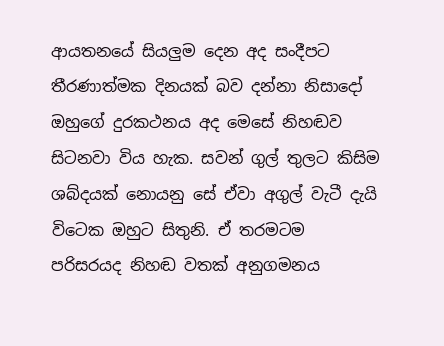ආයතනයේ සියලුම දෙන අද සංදීපට තීරණාත්මක දිනයක් බව දන්නා නිසාදෝ ඔහුගේ දුරකථනය අද මෙසේ නිහඬව සිටනවා විය හැක. සවන් ගුල් තුලට කිසිම ශබ්දයක් නොයනු සේ ඒවා අගුල් වැටී දැයි විටෙක ඔහුට සිතුනි. ඒ තරමටම පරිසරයද නිහඬ වතක් අනුගමනය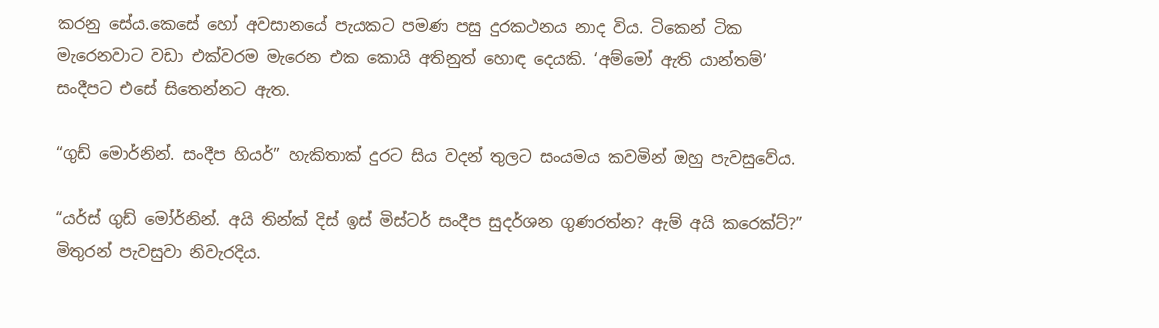කරනු සේය.කෙසේ හෝ අවසානයේ පැයකට පමණ පසු දුරකථනය නාද විය. ටිකෙන් ටික මැරෙනවාට වඩා එක්වරම මැරෙන එක කොයි අතිනුත් හොඳ දෙයකි. ‘අම්මෝ ඇති යාන්තම්’ සංදීපට එසේ සිතෙන්නට ඇත.

“ගුඩ් මොර්නින්. සංදීප හියර්” හැකිතාක් දුරට සිය වදන් තුලට සංයමය කවමින් ඔහු පැවසුවේය.

“යර්ස් ගුඩ් මෝර්නින්. අයි තින්ක් දිස් ඉස් මිස්ටර් සංදීප සුදර්ශන ගුණරත්න? ඇම් අයි කරෙක්ට්?” මිතුරන් පැවසුවා නිවැරදිය.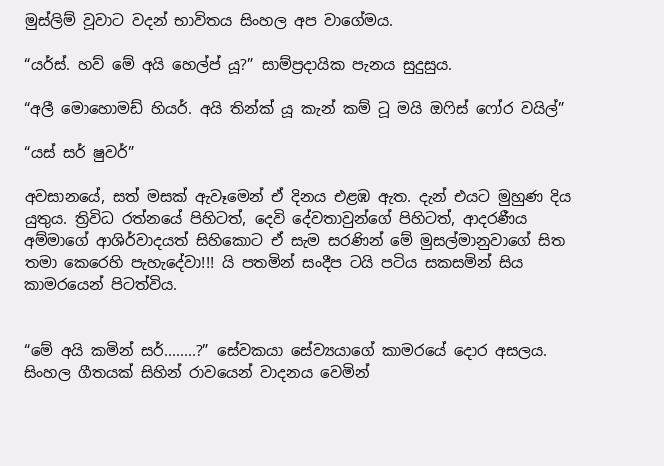මුස්ලිම් වූවාට වදන් භාවිතය සිංහල අප වාගේමය.

“යර්ස්. හව් මේ අයි හෙල්ප් යූ?” සාම්ප්‍රදායික පැනය සුදුසුය.

“අලී මොහොමඩ් හියර්. අයි තින්ක් යූ කැන් කම් ටූ මයි ඔෆිස් ෆෝර වයිල්”

“යස් සර් ෂුවර්”

අවසානයේ, සත් මසක් ඇවෑමෙන් ඒ දිනය එළඹ ඇත. දැන් එයට මුහුණ දිය යුතුය. ත්‍රිවිධ රත්නයේ පිහිටත්, දෙවි දේවතාවුන්ගේ පිහිටත්, ආදරණීය අම්මාගේ ආශිර්වාදයත් සිහිකොට ඒ සැම සරණින් මේ මුසල්මානුවාගේ සිත තමා කෙරෙහි පැහැදේවා!!! යි පතමින් සංදීප ටයි පටිය සකසමින් සිය කාමරයෙන් පිටත්විය.


“මේ අයි කමින් සර්........?” සේවකයා සේව්‍යයාගේ කාමරයේ දොර අසලය. සිංහල ගීතයක් සිහින් රාවයෙන් වාදනය වෙමින්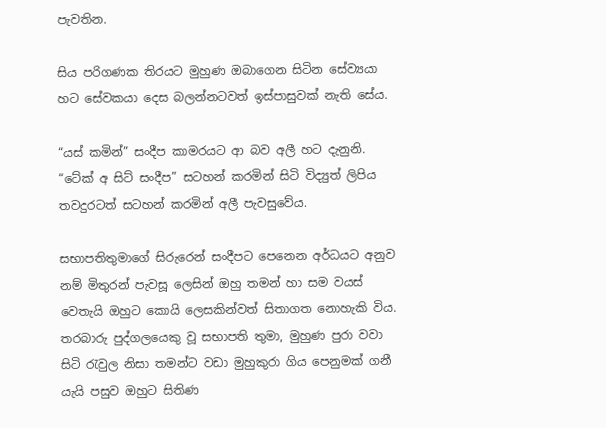පැවතින.

සිය පරිගණක තිරයට මුහුණ ඔබාගෙන සිටින සේව්‍යයා හට සේවකයා දෙස බලන්නටවත් ඉස්පාසුවක් නැති සේය.

“යස් කමින්” සංදීප කාමරයට ආ බව අලී හට දැනුනි. “ටේක් අ සිට් සංදීප” සටහන් කරමින් සිටි විද්‍යුත් ලිපිය තවදුරටත් සටහන් කරමින් අලී පැවසුවේය.

සභාපතිතුමාගේ සිරුරෙන් සංදීපට පෙනෙන අර්ධයට අනුව නම් මිතුරන් පැවසූ ලෙසින් ඔහු තමන් හා සම වයස් වෙතැයි ඔහුට කොයි ලෙසකින්වත් සිතාගත නොහැකි විය. තරබාරු පුද්ගලයෙකු වූ සභාපති තුමා, මුහුණ පුරා වවා සිටි රැවුල නිසා තමන්ට වඩා මුහුකුරා ගිය පෙනුමක් ගනී යැයි පසුව ඔහුට සිතිණ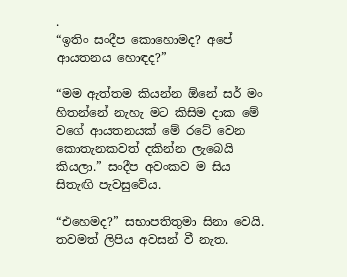.
“ඉතිං සංදීප කොහොමද? අපේ ආයතනය හොඳද?”

“මම ඇත්තම කියන්න ඕනේ සර් මං හිතන්නේ නැහැ මට කිසිම දාක මේ වගේ ආයතනයක් මේ රටේ වෙන කොතැනකවත් දකින්න ලැබෙයි කියලා.” සංදීප අවංකව ම සිය සිතැඟි පැවසුවේය.

“එහෙමද?” සභාපතිතුමා සිනා වෙයි. තවමත් ලිපිය අවසන් වී නැත.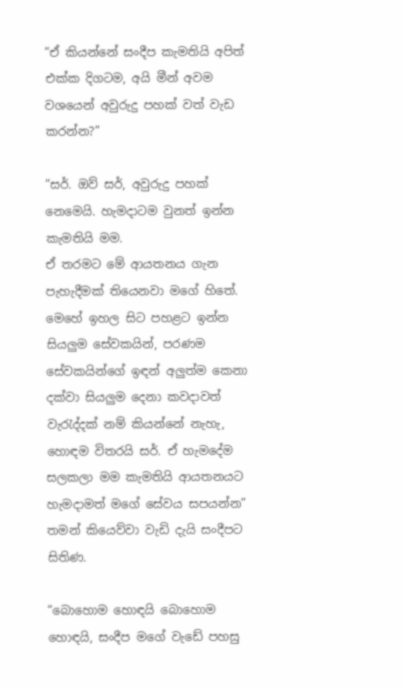“ඒ කියන්නේ සංදීප කැමතියි අපිත් එක්ක දිගටම, අයි මීන් අවම වශයෙන් අවුරුදු පහක් වත් වැඩ කරන්න?”

“සර්. ඔව් සර්, අවුරුදු පහක් නෙමෙයි. හැමදාටම වුනත් ඉන්න කැමතියි මම.
ඒ තරමට මේ ආයතනය ගැන පැහැදීමක් තියෙනවා මගේ හිතේ. මෙහේ ඉහල සිට පහළට ඉන්න සියලුම සේවකයින්, පරණම සේවකයින්ගේ ඉඳන් අලුත්ම ‍කෙනා දක්වා සියලුම දෙනා කවදාවත් වැරැද්දක් නම් කියන්නේ නැහැ, හොඳම විතරයි සර්. ඒ හැමදේම සලකලා මම කැමතියි ආයතනයට හැමදාමත් මගේ සේවය සපයන්න” තමන් කියෙව්වා වැඩි දැයි සංදීපට සිතිණ.

“බොහොම හොඳයි බොහොම හොඳයි, සංදීප මගේ වැඩේ පහසු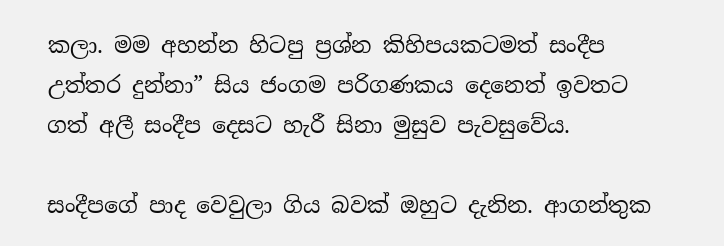කලා. මම අහන්න හිටපු ප්‍රශ්න කිහිපයකටමත් සංදීප උත්තර දුන්නා” සිය ජංගම පරිගණකය දෙනෙත් ඉවතට ගත් අලී සංදීප දෙසට හැරී සිනා මුසුව පැවසුවේය.

සංදීපගේ පාද වෙවුලා ගිය බවක් ඔහුට දැනින. ආගන්තුක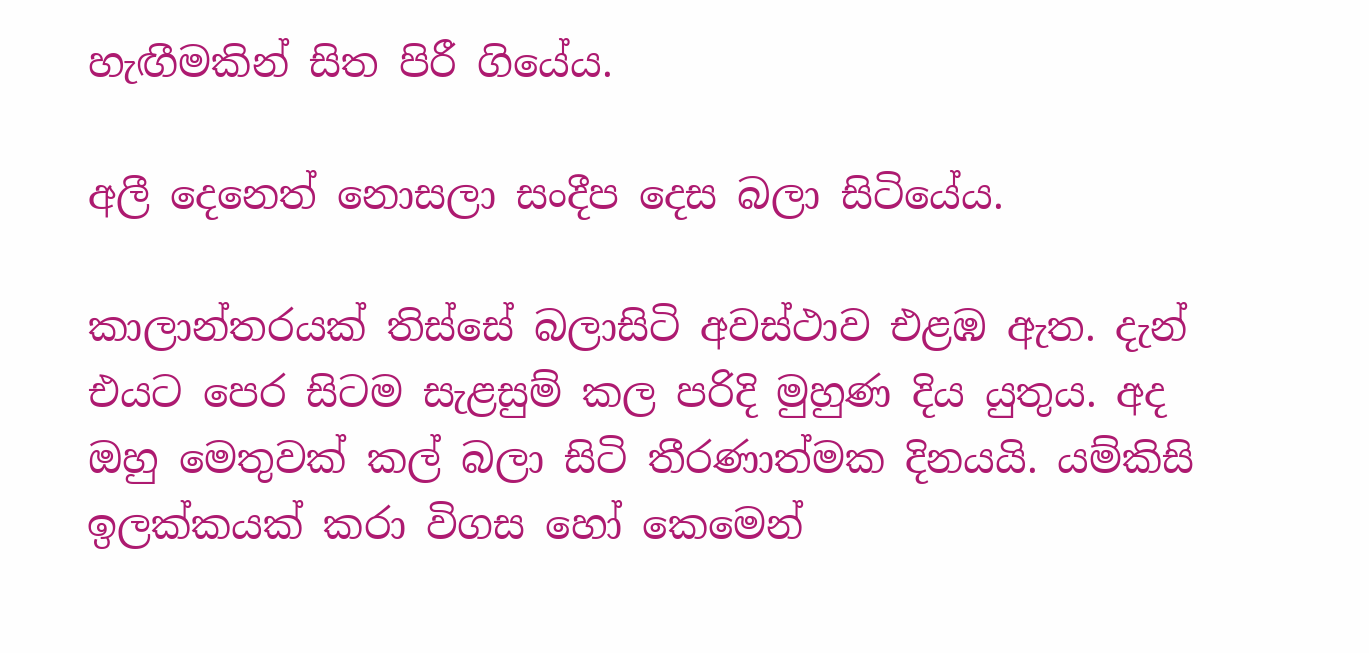හැඟීමකින් සිත පිරී ගියේය.

අලී දෙනෙත් නොසලා සංදීප දෙස බලා සිටියේය.

කාලාන්තරයක් තිස්සේ බලාසිටි අවස්ථාව එළඹ ඇත. දැන් එයට පෙර සිටම සැළසුම් කල පරිදි මුහුණ දිය යුතුය. අද ඔහු මෙතුවක් කල් බලා සිටි තීරණාත්මක දිනයයි. යම්කිසි ඉලක්කයක් කරා විගස හෝ කෙමෙන්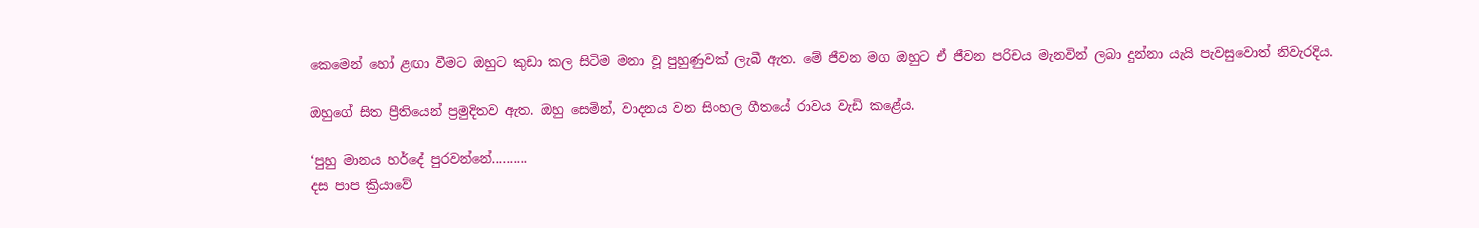කෙමෙන් හෝ ළඟා වීමට ඔහුට කුඩා කල සිටිම මනා වූ පුහුණුවක් ලැබී ඇත. මේ ජීවන මග ඔහුට ඒ ජීවන පරිචය මැනවින් ලබා දුන්නා යැයි පැවසුවොත් නිවැරදිය.

ඔහුගේ සිත ප්‍රීතියෙන් ප්‍රමුදිතව ඇත. ඔහු සෙමින්, වාදනය වන සිංහල ගීතයේ රාවය වැඩි කළේය.

‘පුහු මානය හර්දේ පුරවන්නේ..........
දස පාප ක්‍රියාවේ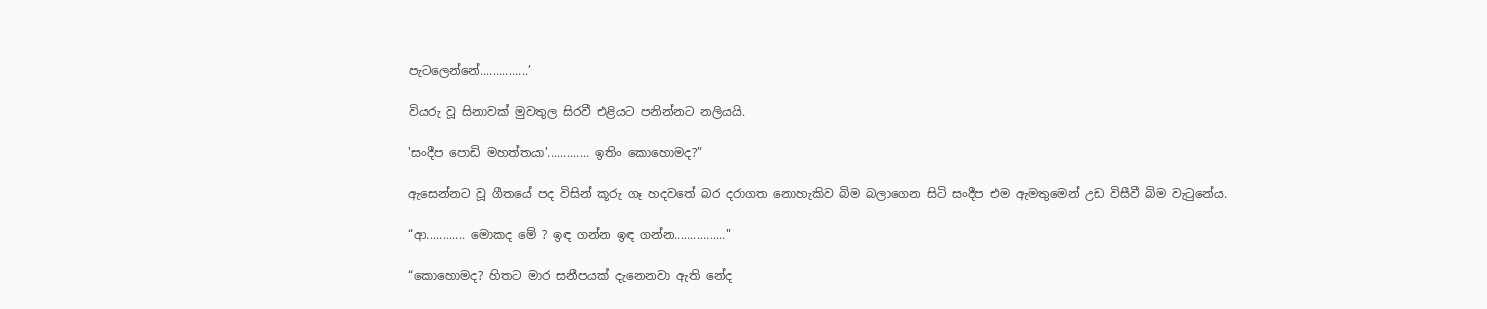පැටලෙන්නේ...............’

වියරු වූ සිනාවක් මුවතුල සිරවී එළියට පනින්නට නලියයි.

'සංදීප පොඩි මහත්තයා'............. ඉතිං කොහොමද?”

ඇසෙන්නට වූ ගීතයේ පද විසින් කූරු ගෑ හදවතේ බර දරාගත නොහැකිව බිම බලාගෙන සිටි සංදීප එම ඇමතුමෙන් උඩ විසීවී බිම වැටුනේය.

“ආ............ මොකද‍ මේ ? ඉඳ ගන්න ඉඳ ගන්න................"

“කොහොමද? හිතට මාර සනීපයක් දැනෙනවා ඇති නේද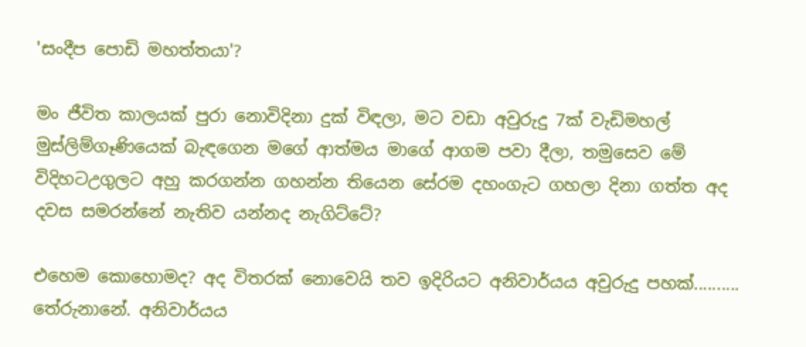'සංදීප පොඩි මහත්තයා'?

මං ජීවිත කාලයක් පුරා නොවිදිනා දුක් විඳලා, මට වඩා අවුරුදු 7ක් වැඩිමහල් මුස්ලිම්ගෑණියෙක් බැඳගෙන මගේ ආත්මය මාගේ ආගම පවා දීලා, තමුසෙව මේ විදිහටඋගුලට අහු කරගන්න ගහන්න තියෙන සේරම දහංගැට ගහලා දිනා ගත්ත අද දවස සමරන්නේ නැතිව යන්නද නැගිට්ටේ?

එහෙම කොහොමද? අද විතරක් නොවෙයි තව ඉදිරියට අනිවාර්යය අවුරුදු පහක්.......... තේරුනානේ. අනිවාර්යය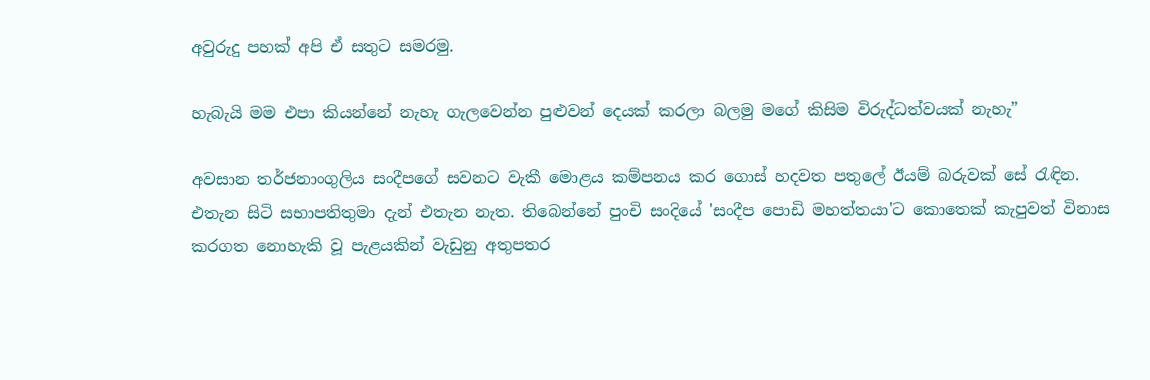අවුරුදු පහක් අපි ඒ සතුට සමරමු.

හැබැයි මම එපා කියන්නේ නැහැ ගැලවෙන්න පුළුවන් දෙයක් කරලා බලමු මගේ කිසිම විරුද්ධත්වයක් නැහැ”

අවසාන තර්ජනාංගුලිය සංදීපගේ සවනට වැකී මොළය කම්පනය කර ගොස් හදවත පතුලේ ඊයම් බරුවක් සේ රැඳින. එතැන සිටි ‍සභාපතිතුමා දැන් එතැන නැත. තිබෙන්නේ පුංචි සංදියේ 'සංදීප පොඩි මහත්තයා'ට කොතෙක් කැපුවත් විනාස කරගත නොහැකි වූ පැළයකින් වැඩුනු අතුපතර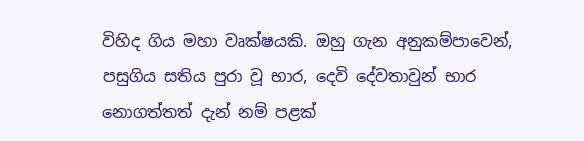විහිද ගිය මහා වෘක්ෂයකි. ඔහු ගැන අනුකම්පාවෙන්, පසුගිය සතිය පුරා වූ භාර, දෙවි දේවතාවුන් භාර නොගත්තත් දැන් නම් පළක්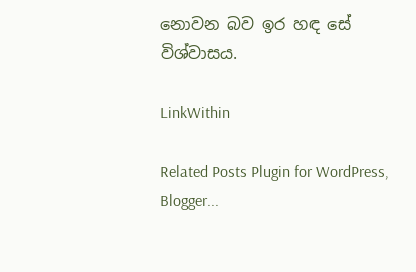නොවන බව ඉර හඳ සේ විශ්වාසය.

LinkWithin

Related Posts Plugin for WordPress, Blogger...